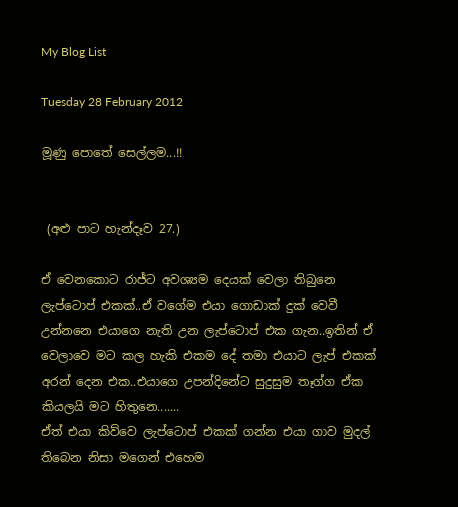My Blog List

Tuesday 28 February 2012

මූණු පොතේ සෙල්ලම...!!


 (අළු පාට හැන්දෑව 27.)

ඒ වෙනකොට රාජ්ට අවශ්‍යම දෙයක් වෙලා තිබුනෙ ලැප්ටොප් එකක්..ඒ වගේම එයා ගොඩාක් දුක් වෙවී උන්නනෙ එයාගෙ නැති උන ලැප්ටොප් එක ගැන..ඉතින් ඒ වෙලාවෙ මට කල හැකි එකම දේ තමා එයාට ලැප් එකක් අරන් දෙන එක..එයාගෙ උපන්දිනේට සුදුසුම තෑග්ග ඒක කියලයි මට හිතුනෙ.......
ඒත් එයා කිව්වෙ ලැප්ටොප් එකක් ගන්න එයා ගාව මුදල් තිබෙන නිසා මගෙන් එහෙම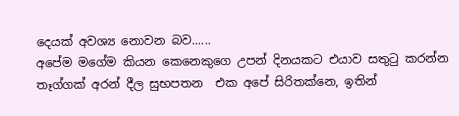දෙයක් අවශ්‍ය නොවන බව......
අපේම මගේම කියන කෙනෙකුගෙ උපන් දිනයකට එයාව සතුටු කරන්න තෑග්ගක් අරන් දීල සුභපතන  එක අපේ සිරිතක්නෙ, ඉතින්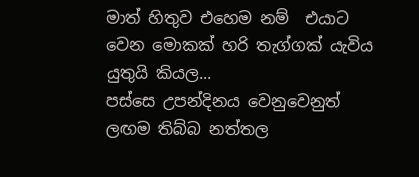මාත් හිතුව එහෙම නම්  එයාට වෙන මොකක් හරි තැග්ගක් යැවිය යුතුයි කියල...
පස්සෙ උපන්දිනය වෙනුවෙනුත් ලඟම තිබ්බ නත්තල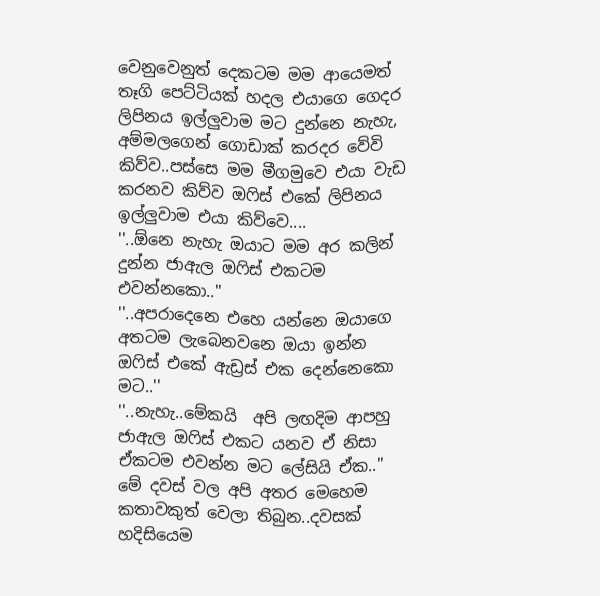වෙනුවෙනුත් දෙකටම මම ආයෙමත් තෑගි පෙට්ටියක් හදල එයාගෙ ගෙදර ලිපිනය ඉල්ලුවාම මට දුන්නෙ නැහැ, අම්මලගෙන් ගොඩාක් කරදර වේවි කිව්ව..පස්සෙ මම මීගමුවෙ එයා වැඩ කරනව කිව්ව ඔෆිස් එකේ ලිපිනය ඉල්ලුවාම එයා කිව්වෙ....
''..ඕනෙ නැහැ ඔයාට මම අර කලින් දුන්න ජාඇල ඔෆිස් එකටම එවන්නකො..''
''..අපරාදෙනෙ එහෙ යන්නෙ ඔයාගෙ අතටම ලැබෙනවනෙ ඔයා ඉන්න ඔෆිස් එකේ ඇඩ්‍රස් එක දෙන්නෙකො මට..''
''..නැහැ..මේකයි  අපි ලඟදිම ආපහු ජාඇල ඔෆිස් එකට යනව ඒ නිසා ඒකටම එවන්න මට ලේසියි ඒක..''
මේ දවස් වල අපි අතර මෙහෙම කතාවකුත් වෙලා තිබුන..දවසක් හදිසියෙම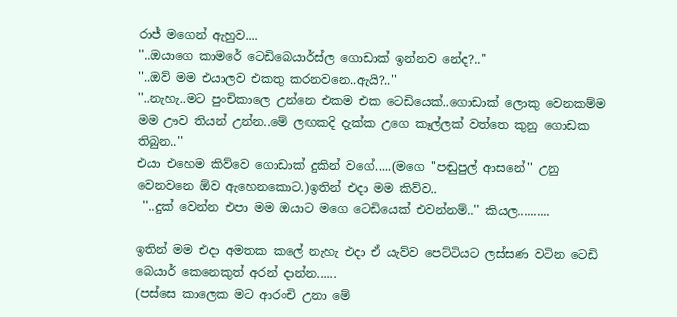රාජ් මගෙන් ඇහුව....
''..ඔයාගෙ කාමරේ ටෙඩිබෙයාර්ස්ල ගොඩාක් ඉන්නව නේද?..''
''..ඔව් මම එයාලව එකතු කරනවනෙ..ඇයි?..''
''..නැහැ..මට පුංචිකාලෙ උන්නෙ එකම එක ටෙඩියෙක්..ගොඩාක් ලොකු වෙනකම්ම මම ඌව තියන් උන්න..මේ ලඟකදි දැක්ක උගෙ කෑල්ලක් වත්තෙ කුනු ගොඩක තිබුන..''
එයා එහෙම කිව්වෙ ගොඩාක් දුකින් වගේ.....(මගෙ ''පඬුපුල් ආසනේ'' උනු වෙනවනෙ ඕව ඇහෙනකොට.)ඉතින් එදා මම කිව්ව..
 ''..දුක් වෙන්න එපා මම ඔයාට මගෙ ටෙඩියෙක් එවන්නම්..'' කියල..........

ඉතින් මම එදා අමතක කලේ නැහැ එදා ඒ යැව්ව පෙට්ටියට ලස්සණ වටින ටෙඩි බෙයාර් කෙනෙකුත් අරන් දාන්න......
(පස්සෙ කාලෙක මට ආරංචි උනා මේ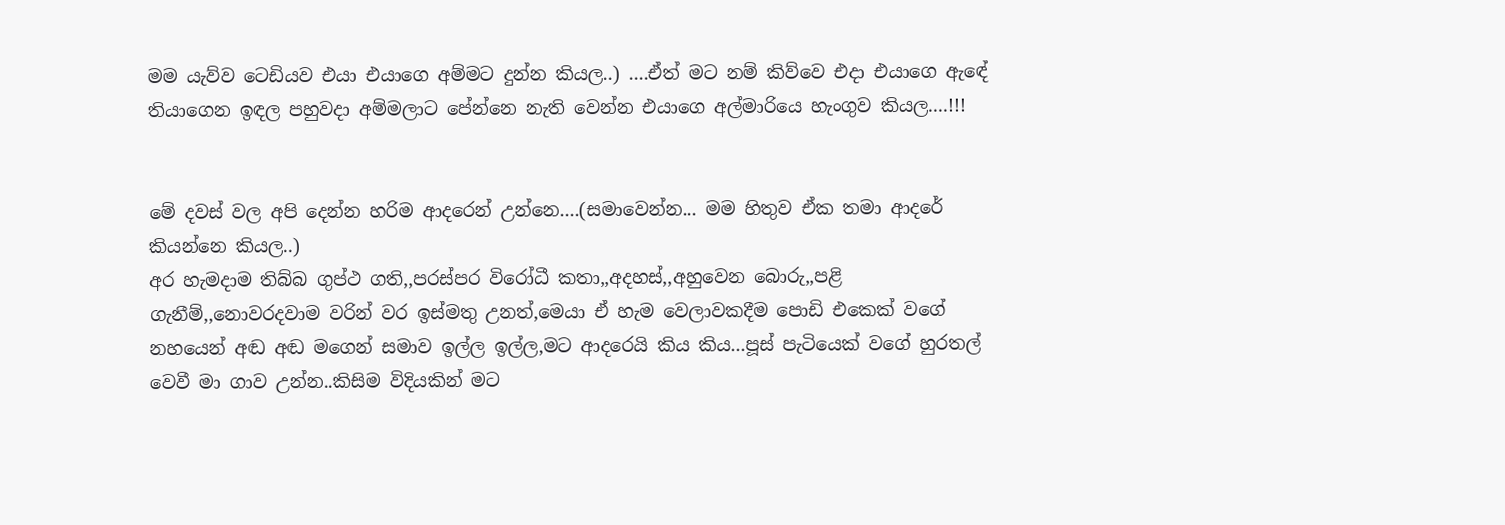මම යැව්ව ටෙඩියව එයා එයාගෙ අම්මට දුන්න කියල..) ....ඒත් මට නම් කිව්වෙ එදා එයාගෙ ඇඳේ තියාගෙන ඉඳල පහුවදා අම්මලාට පේන්නෙ නැති වෙන්න එයාගෙ අල්මාරියෙ හැංගුව කියල....!!!


මේ දවස් වල අපි දෙන්න හරිම ආදරෙන් උන්නෙ....(සමාවෙන්න... මම හිතුව ඒක තමා ආදරේ කියන්නෙ කියල..)
අර හැමදාම තිබ්බ ගුප්ථ ගති,,පරස්පර විරෝධී කතා,,අදහස්,,අහුවෙන බොරු,,පළි ගැනීම්,,නොවරදවාම වරින් වර ඉස්මතු උනත්,මෙයා ඒ හැම වෙලාවකදීම පොඩි එකෙක් වගේ නහයෙන් අඬ අඬ මගෙන් සමාව ඉල්ල ඉල්ල,මට ආදරෙයි කිය කිය...පූස් පැටියෙක් වගේ හුරතල් වෙවී මා ගාව උන්න..කිසිම විදියකින් මට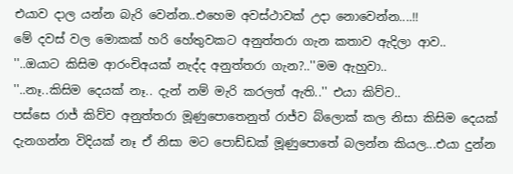එයාව දාල යන්න බැරි වෙන්න..එහෙම අවස්ථාවක් උදා නොවෙන්න....!!
මේ දවස් වල මොකක් හරි හේතුවකට අනුත්තරා ගැන කතාව ඇදිලා ආව..
''..ඔයාට කිසිම ආරංචිඅයක් නැද්ද අනුත්තරා ගැන?..''මම ඇහුවා..
''..නෑ..කිසිම දෙයක් නෑ.. දැන් නම් මැරි කරලත් ඇති..'' එයා කිව්ව..
පස්සෙ රාජ් කිව්ව අනුත්තරා මූණුපොතෙනුත් රාජ්ව බ්ලොක් කල නිසා කිසිම දෙයක් දැනගන්න විදියක් නෑ ඒ නිසා මට පොඩ්ඩක් මූණුපොතේ බලන්න කියල...එයා දුන්න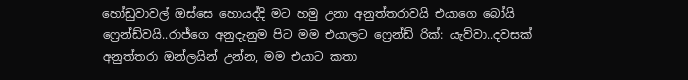හෝඩුවාවල් ඔස්සෙ හොයද්දි මට හමු උනා අනුත්තරාවයි එයාගෙ බෝයි ෆ්‍රෙන්ඩ්වයි..රාජ්ගෙ අනුදැනුම පිට මම එයාලට ෆ්‍රෙන්ඩ් රික්: යැව්වා..දවසක් අනුත්තරා ඔන්ලයින් උන්න, මම එයාට කතා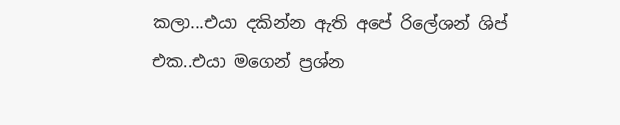කලා...එයා දකින්න ඇති අපේ රිලේශන් ශිප් එක..එයා මගෙන් ප්‍රශ්න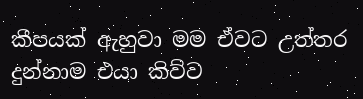කීපයක් ඇහුවා මම ඒවට උත්තර දුන්නාම එයා කිව්ව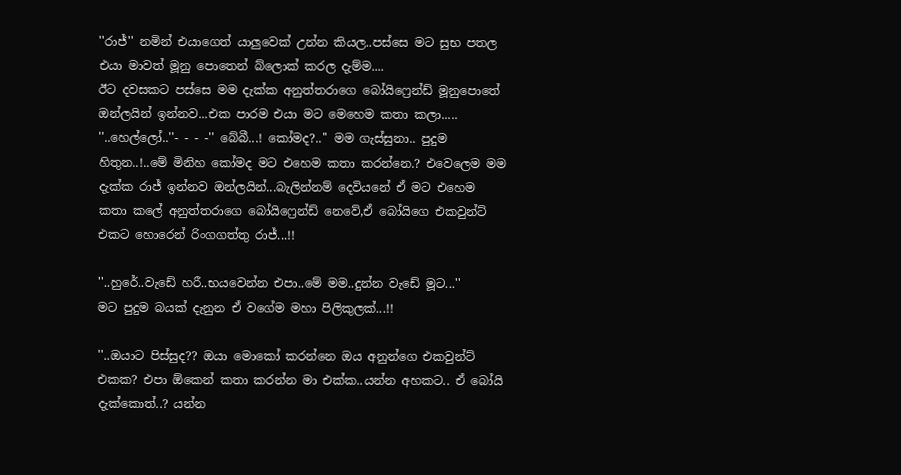''රාජ්'' නමින් එයාගෙත් යාලුවෙක් උන්න කියල..පස්සෙ මට සුභ පතල එයා මාවත් මූනු පොතෙන් බ්ලොක් කරල දැම්ම....
ඊට දවසකට පස්සෙ මම දැක්ක අනුත්තරාගෙ බෝයිෆ්‍රෙන්ඩ් මූනුපොතේ ඔන්ලයින් ඉන්නව...එක පාරම එයා මට මෙහෙම කතා කලා.....
''..හෙල්ලෝ..''- - - -'' බේබී...! කෝමද?..'' මම ගැස්සුනා.. පුදුම හිතුන..!..මේ මිනිහ කෝමද මට එහෙම කතා කරන්නෙ.? එවෙලෙම මම දැක්ක රාජ් ඉන්නව ඔන්ලයින්...බැලින්නම් දෙවියනේ ඒ මට එහෙම කතා කලේ අනුත්තරාගෙ බෝයිෆ්‍රෙන්ඩ් නෙවේ,ඒ බෝයිගෙ එකවුන්ට් එකට හොරෙන් රිංගගත්තු රාජ්...!!

''..හුරේ..වැඩේ හරී..භයවෙන්න එපා..මේ මම..දුන්න වැඩේ මූට...''
මට පුදුම බයක් දැනුන ඒ වගේම මහා පිලිකුලක්...!!

''..ඔයාට පිස්සුද?? ඔයා මොකෝ කරන්නෙ ඔය අනුන්ගෙ එකවුන්ට් එකක? එපා ඕකෙන් කතා කරන්න මා එක්ක..යන්න අහකට.. ඒ බෝයි දැක්කොත්..? යන්න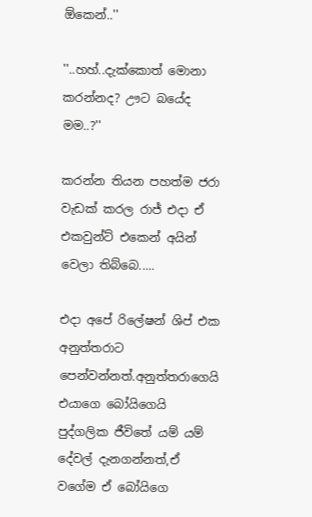ඕකෙන්..''

''..හහ්..දැක්කොත් මොනා කරන්නද? ඌට බයේද මම..?''

කරන්න තියන පහත්ම ජරා වැඩක් කරල රාජ් එදා ඒ එකවුන්ට් එකෙන් අයින් වෙලා තිබ්බෙ.....

එදා අපේ රිලේෂන් ශිප් එක අනුත්තරාට පෙන්වන්නත්.අනුත්තරාගෙයි එයාගෙ බෝයිගෙයි පුද්ගලික ජීවිතේ යම් යම් දේවල් දැනගන්නත්,ඒ වගේම ඒ බෝයිගෙ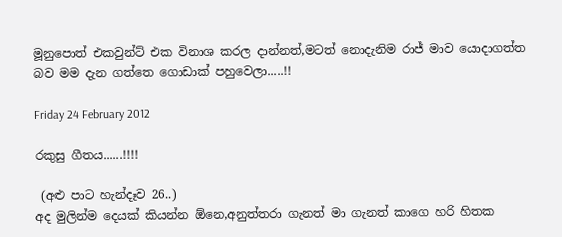මූනුපොත් එකවුන්ට් එක විනාශ කරල දාන්නත්,මටත් නොදැනිම රාජ් මාව යොදාගත්ත බව මම දැන ගත්තෙ ගොඩාක් පහුවෙලා.....!!

Friday 24 February 2012

රකුසු ගීතය......!!!!

 (අළු පාට හැන්දෑව 26..)
අද මුලින්ම දෙයක් කියන්න ඕනෙ,අනුත්තරා ගැනත් මා ගැනත් කාගෙ හරි හිතක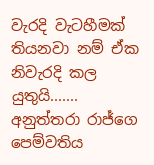වැරදි වැටහීමක් තියනවා නම් ඒක නිවැරදි කල යුතුයි.......
අනුත්තරා රාජ්ගෙ පෙම්වතිය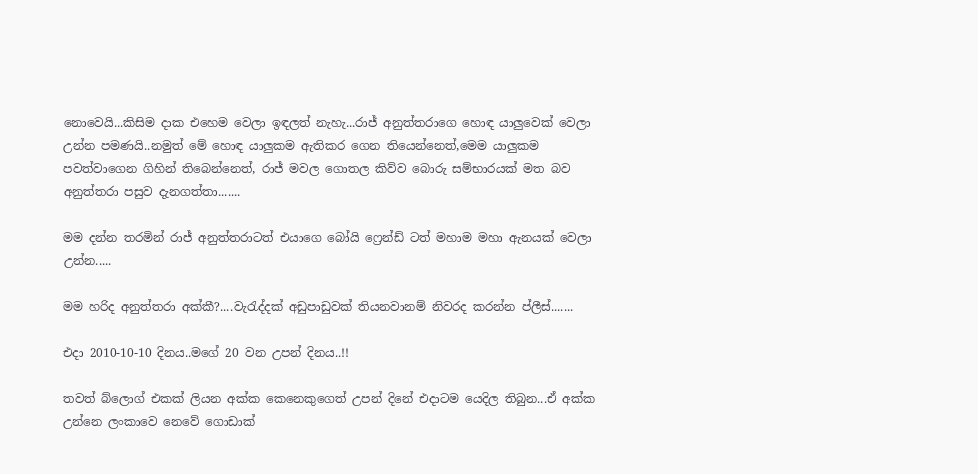නොවෙයි...කිසිම දාක එහෙම වෙලා ඉඳලත් නැහැ...රාජ් අනුත්තරාගෙ හොඳ යාලුවෙක් වෙලා උන්න පමණයි..නමුත් මේ හොඳ යාලුකම ඇතිකර ගෙන තියෙන්නෙත්,මෙම යාලුකම පවත්වාගෙන ගිහින් තිබෙන්නෙත්, රාජ් මවල ගොතල කිව්ව බොරු සම්භාරයක් මත බව අනුත්තරා පසුව දැනගත්තා.......

මම දන්න තරමින් රාජ් අනුත්තරාටත් එයාගෙ බෝයි ෆ්‍රෙන්ඩ් ටත් මහාම මහා ඇනයක් වෙලා උන්න.....

මම හරිද අනුත්තරා අක්කී?....වැරැද්දක් අඩුපාඩුවක් තියනවානම් නිවරද කරන්න ප්ලීස්.......

එදා 2010-10-10 දිනය..මගේ 20 වන උපන් දිනය..!!

තවත් බ්ලොග් එකක් ලියන අක්ක කෙනෙකුගෙත් උපන් දිනේ එදාටම යෙදිල තිබුන...ඒ අක්ක උන්නෙ ලංකාවෙ නෙවේ ගොඩාක්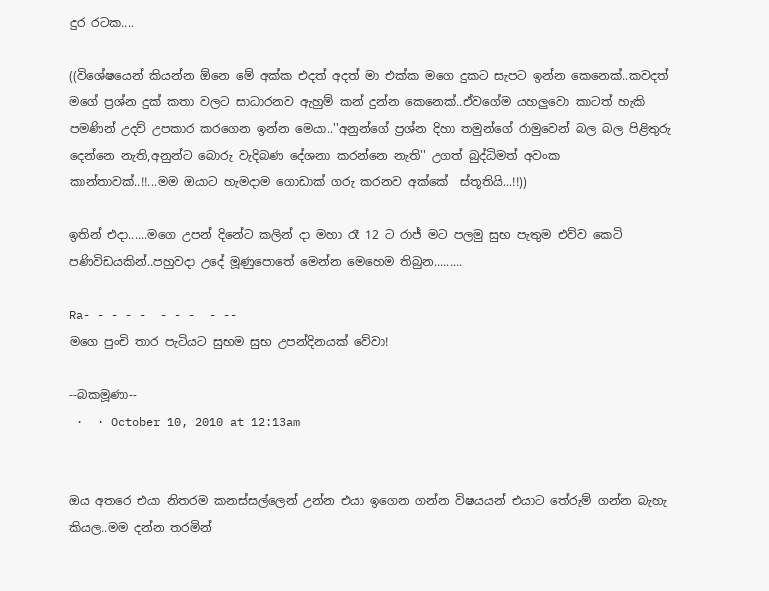දුර රටක....

((විශේෂයෙන් කියන්න ඕනෙ මේ අක්ක එදත් අදත් මා එක්ක මගෙ දුකට සැපට ඉන්න කෙනෙක්..කවදත් මගේ ප්‍රශ්න දුක් කතා වලට සාධාරනව ඇහුම් කන් දුන්න කෙනෙක්..ඒවගේම යහලුවො කාටත් හැකි පමණින් උදව් උපකාර කරගෙන ඉන්න මෙයා..''අනුන්ගේ ප්‍රශ්න දිහා තමුන්ගේ රාමුවෙන් බල බල පිළිතුරු දෙන්නෙ නැති,අනුන්ට බොරු වැදිබණ දේශනා කරන්නෙ නැති'' උගත් බුද්ධිමත් අවංක කාන්තාවක්..!!...මම ඔයාට හැමදාම ගොඩාක් ගරු කරනව අක්කේ  ස්තූතියි...!!))

ඉතින් එදා......මගෙ උපන් දිනේට කලින් දා මහා රෑ 12 ට රාජ් මට පලමු සුභ පැතුම එව්ව කෙටි පණිවිඩයකින්..පහුවදා උදේ මූණුපොතේ මෙන්න මෙහෙම තිබුන.........

Ra- - - - -  - - -  - --
මගෙ පුංචි තාර පැටියට සුභම සුභ උපන්දිනයක් වේවා!

--බකමූණා--
 ·  · October 10, 2010 at 12:13am


ඔය අතරෙ එයා නිතරම කනස්සල්ලෙන් උන්න එයා ඉගෙන ගන්න විෂයයන් එයාට තේරුම් ගන්න බැහැ කියල..මම දන්න තරමින්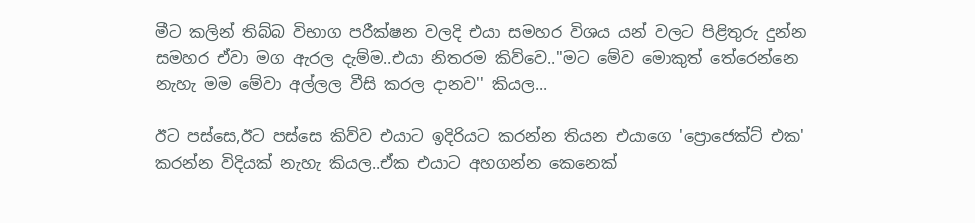මීට කලින් තිබ්බ විභාග පරීක්ෂන වලදි එයා සමහර විශය යන් වලට පිළිතුරු දුන්න සමහර ඒවා මග ඇරල දැම්ම..එයා නිතරම කිව්වෙ..''මට මේව මොකුත් තේරෙන්නෙ නැහැ මම මේවා අල්ලල වීසි කරල දානව'' කියල...

ඊට පස්සෙ,ඊට පස්සෙ කිව්ව එයාට ඉදිරියට කරන්න තියන එයාගෙ 'ප්‍රොජෙක්ට් එක' කරන්න විදියක් නැහැ කියල..ඒක එයාට අහගන්න කෙනෙක්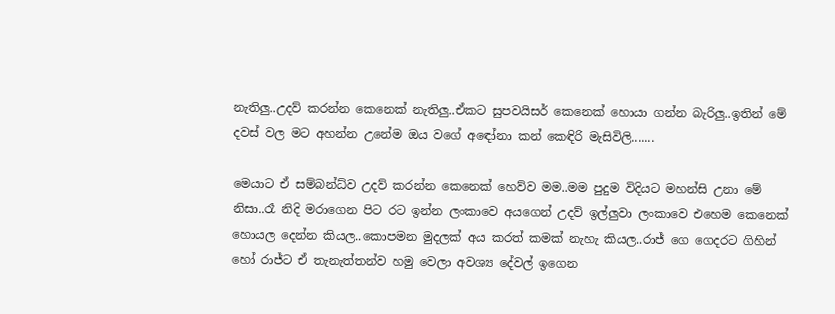නැතිලු..උදව් කරන්න කෙනෙක් නැතිලු..ඒකට සුපවයිසර් කෙනෙක් හොයා ගන්න බැරිලු..ඉතින් මේ දවස් වල මට අහන්න උනේම ඔය වගේ අඳෝනා කන් කෙඳිරි මැසිවිලි.......

මෙයාට ඒ සම්බන්ධ්ව උදව් කරන්න කෙනෙක් හෙව්ව මම..මම පුදුම විදියට මහන්සි උනා මේ නිසා..රෑ නිදි මරාගෙන පිට රට ඉන්න ලංකාවෙ අයගෙන් උදව් ඉල්ලුවා ලංකාවෙ එහෙම කෙනෙක් හොයල දෙන්න කියල..කොපමන මුදලක් අය කරත් කමක් නැහැ කියල..රාජ් ගෙ ගෙදරට ගිහින් හෝ රාජ්ට ඒ තැනැත්තන්ව හමු වෙලා අවශ්‍ය දේවල් ඉගෙන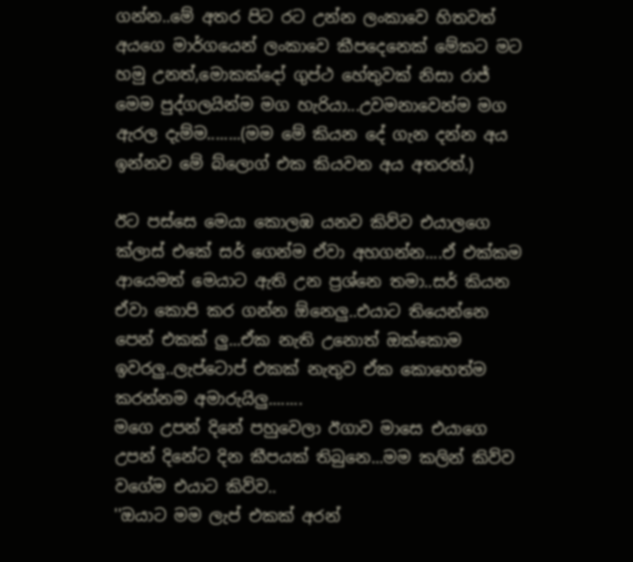ගන්න..මේ අතර පිට රට උන්න ලංකාවෙ හිතවත් අයගෙ මාර්ගයෙන් ලංකාවෙ කීපදෙනෙක් මේකට මට හමු උනත්,මොකක්දෝ ගුප්ථ හේතුවක් නිසා රාජ් මෙම පුද්ගලයින්ම මග හැරියා...උවමනාවෙන්ම මග ඇරල දැම්ම........(මම මේ කියන දේ ගැන දන්න අය ඉන්නව මේ බ්ලොග් එක කියවන අය අතරත්.)

ඊට පස්සෙ මෙයා කොලඹ යනව කිව්ව එයාලගෙ ක්ලාස් එකේ සර් ගෙන්ම ඒවා අහගන්න....ඒ එක්කම ආයෙමත් මෙයාට ඇති උන ප්‍රශ්නෙ තමා..සර් කියන ඒවා කොපි කර ගන්න ඕනෙලු..එයාට තියෙන්නෙ පෙන් එකක් ලු...ඒක නැති උනොත් ඔක්කොම ඉවරලු..ලැප්ටොප් එකක් නැතුව ඒක කොහෙත්ම කරන්නම අමාරුයිලු........
මගෙ උපන් දිනේ පහුවෙලා ඊගාව මාසෙ එයාගෙ උපන් දිනේට දින කීපයක් තිබුනෙ...මම කලින් කිව්ව වගේම එයාට කිව්ව..
''ඔයාට මම ලැප් එකක් අරන්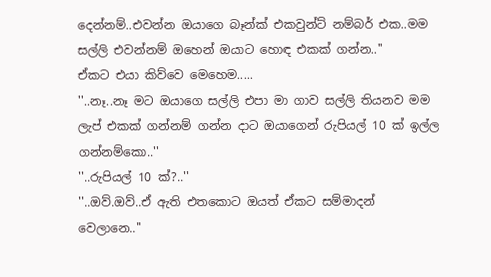දෙන්නම්..එවන්න ඔයාගෙ බෑන්ක් එකවුන්ට් නම්බර් එක..මම සල්ලි එවන්නම් ඔහෙන් ඔයාට හොඳ එකක් ගන්න..''
ඒකට එයා කිව්වෙ මෙහෙම.....
''..නෑ..නෑ මට ඔයාගෙ සල්ලි එපා මා ගාව සල්ලි තියනව මම ලැප් එකක් ගන්නම් ගන්න දාට ඔයාගෙන් රුපියල් 10 ක් ඉල්ල ගන්නම්කො..''
''..රුපියල් 10 ක්?..''
''..ඔව්.ඔව්..ඒ ඇති එතකොට ඔයත් ඒකට සම්මාදන් වෙලානෙ..''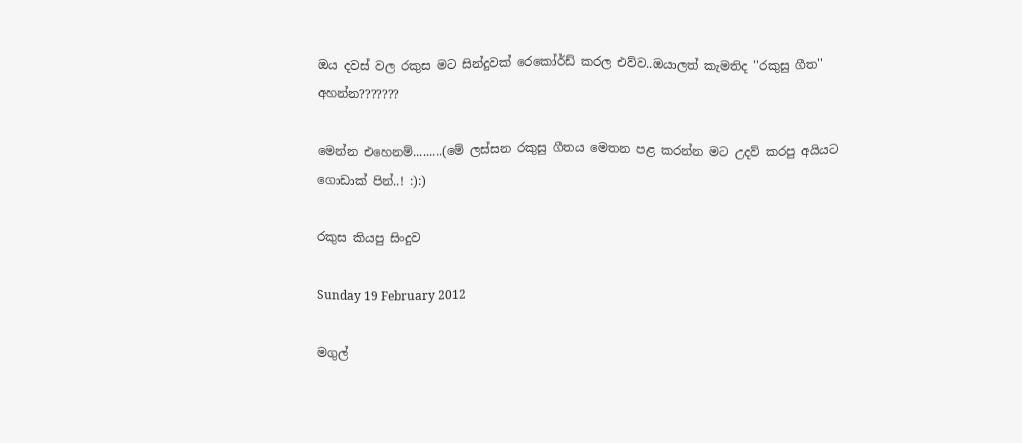ඔය දවස් වල රකුස මට සින්දුවක් රෙකෝර්ඩ් කරල එව්ව..ඔයාලත් කැමතිද ''රකුසු ගීත'' අහන්න???????

මෙන්න එහෙනම්.........(මේ ලස්සන රකුසු ගීතය මෙතන පළ කරන්න මට උදව් කරපු අයියට ගොඩාක් පින්..! :):)

රකුස කියපු සිංදුව

Sunday 19 February 2012

මගුල්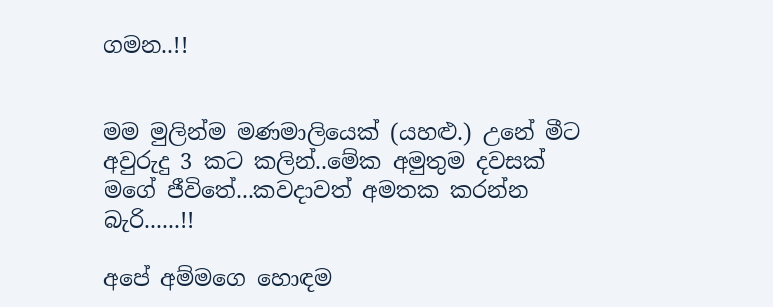ගමන..!!


මම මුලින්ම මණමාලියෙක් (යහළු.) උනේ මීට අවුරුදු 3 කට කලින්..මේක අමුතුම දවසක් මගේ ජීවිතේ...කවදාවත් අමතක කරන්න බැරි......!!

අපේ අම්මගෙ හොඳම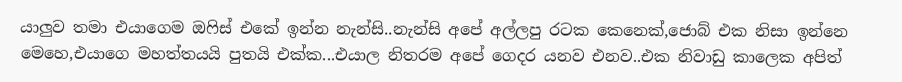යාලුව තමා එයාගෙම ඔෆිස් එකේ ඉන්න නැන්සි..නැන්සි අපේ අල්ලපු රටක කෙනෙක්,ජොබ් එක නිසා ඉන්නෙ මෙහෙ,එයාගෙ මහත්තයයි පුතයි එක්ක...එයාල නිතරම අපේ ගෙදර යනව එනව..එක නිවාඩු කාලෙක අපිත්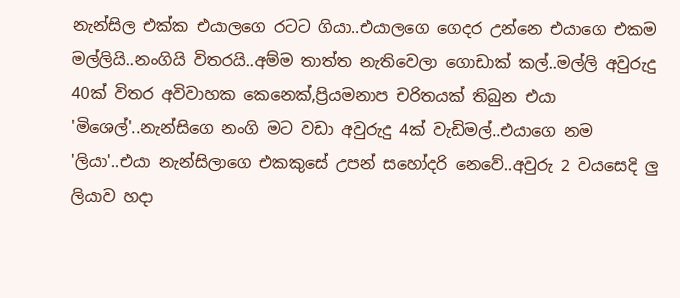නැන්සිල එක්ක එයාලගෙ රටට ගියා..එයාලගෙ ගෙදර උන්නෙ එයාගෙ එකම මල්ලියි..නංගියි විතරයි..අම්ම තාත්ත නැතිවෙලා ගොඩාක් කල්..මල්ලි අවුරුදු 40ක් විතර අවිවාහක කෙනෙක්,ප්‍රියමනාප චරිතයක් තිබුන එයා 'මිශෙල්'..නැන්සිගෙ නංගි මට වඩා අවුරුදු 4ක් වැඩිමල්..එයාගෙ නම 'ලියා'..එයා නැන්සිලාගෙ එකකුසේ උපන් සහෝදරි නෙවේ..අවුරු 2 වයසෙදි ලු ලියාව හදා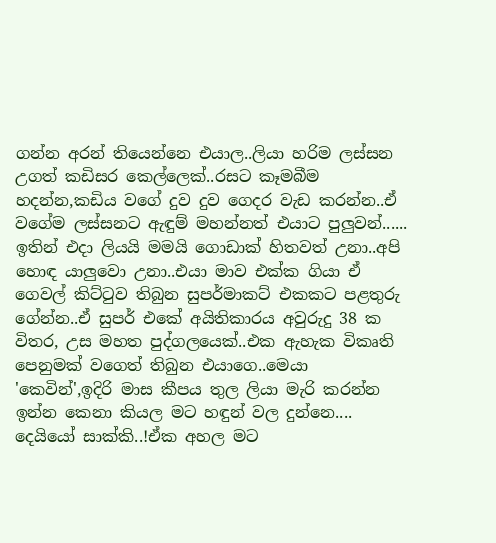ගන්න අරන් තියෙන්නෙ එයාල..ලියා හරිම ලස්සන උගත් කඩිසර කෙල්ලෙක්..රසට කෑමබීම හදන්න,කඩිය වගේ දුව දුව ගෙදර වැඩ කරන්න..ඒ වගේම ලස්සනට ඇඳුම් මහන්නත් එයාට පුලුවන්......
ඉතින් එදා ලියයි මමයි ගොඩාක් හිතවත් උනා..අපි හොඳ යාලුවො උනා..එයා මාව එක්ක ගියා ඒ ගෙවල් කිට්ටුව තිබුන සුපර්මාකට් එකකට පළතුරු ගේන්න..ඒ සුපර් එකේ අයිතිකාරය අවුරුදු 38 ක විතර, උස මහත පුද්ගලයෙක්..එක ඇහැක විකෘති පෙනුමක් වගෙත් තිබුන එයාගෙ..මෙයා 'කෙවින්',ඉදිරි මාස කීපය තුල ලියා මැරි කරන්න ඉන්න කෙනා කියල මට හඳුන් වල දුන්නෙ....
දෙයියෝ සාක්කි..!ඒක අහල මට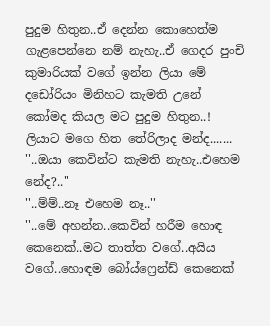පුදුම හිතුන..ඒ දෙන්න කොහෙත්ම ගැළපෙන්නෙ නම් නැහැ..ඒ ගෙදර පුංචි කුමාරියක් වගේ ඉන්න ලියා මේ දඩෝරියං මිනිහට කැමති උනේ කෝමද කියල මට පුදුම හිතුන..! ලියාට මගෙ හිත තේරිලාද මන්ද.......
''..ඔයා කෙවින්ට කැමති නැහැ..එහෙම නේද?..''
''..ම්ම්..නෑ එහෙම නෑ..''
''..මේ අහන්න..කෙවින් හරීම හොඳ කෙනෙක්..මට තාත්ත වගේ..අයිය වගේ..හොඳම බෝය්ෆ්‍රෙන්ඩ් කෙනෙක්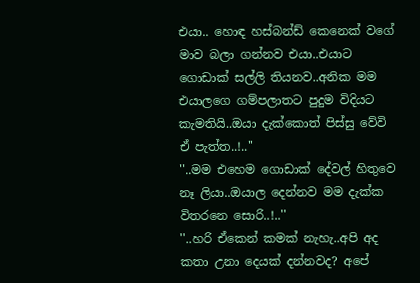එයා.. හොඳ හස්බන්ඩ් කෙනෙක් වගේ මාව බලා ගන්නව එයා..එයාට ගොඩාක් සල්ලි තියනව..අනික මම එයාලගෙ ගම්පලාතට පුදුම විදියට කැමතියි..ඔයා දැක්කොත් පිස්සු වේවි ඒ පැත්ත..!..''
''..මම එහෙම ගොඩාක් දේවල් හිතුවෙ නෑ ලියා..ඔයාල දෙන්නව මම දැක්ක විතරනෙ සොරි..!..''
''..හරි ඒකෙන් කමක් නැහැ..අපි අද කතා උනා දෙයක් දන්නවද? අපේ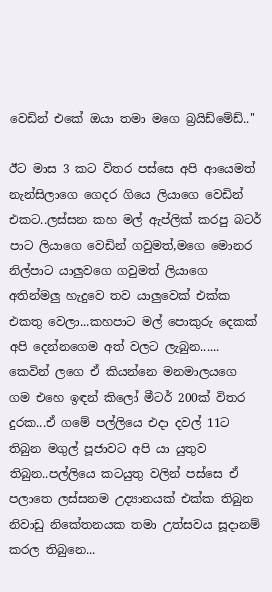වෙඩින් එකේ ඔයා තමා මගෙ බ්‍රයිඩ්මේඩ්..''

ඊට මාස 3 කට විතර පස්සෙ අපි ආයෙමත් නැන්සිලාගෙ ගෙදර ගියෙ ලියාගෙ වෙඩින් එකට..ලස්සන කහ මල් ඇප්ලික් කරපු බටර් පාට ලියාගෙ වෙඩින් ගවුමත්,මගෙ මොනර නිල්පාට යාලුවගෙ ගවුමත් ලියාගෙ අතින්මලු හැදුවෙ තව යාලුවෙක් එක්ක එකතු වෙලා...කහපාට මල් පොකුරු දෙකක් අපි දෙන්නගෙම අත් වලට ලැබුන......
කෙවින් ලගෙ ඒ කියන්නෙ මනමාලයගෙ ගම එහෙ ඉඳන් කිලෝ මීටර් 200ක් විතර දුරක...ඒ ගමේ පල්ලියෙ එදා දවල් 11ට තිබුන මගුල් පූජාවට අපි යා යුතුව තිබුන..පල්ලියෙ කටයුතු වලින් පස්සෙ ඒ පලාතෙ ලස්සනම උද්‍යානයක් එක්ක තිබුන නිවාඩු නිකේතනයක තමා උත්සවය සූදානම් කරල තිබුනෙ...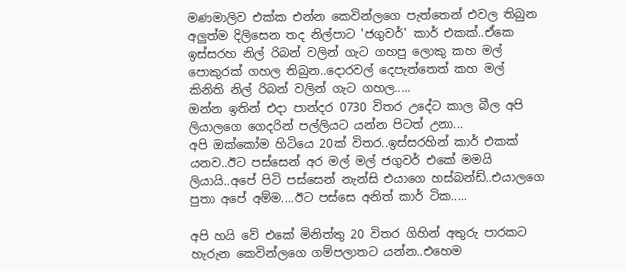මණමාලිව එක්ක එන්න කෙවින්ලගෙ පැත්තෙන් එවල තිබුන අලුත්ම දිලිසෙන තද නිල්පාට 'ජගුවර්' කාර් එකක්..ඒකෙ ඉස්සරහ නිල් රිබන් වලින් ගැට ගහපු ලොකු කහ මල් පොකුරක් ගහල තිබුන..දොරවල් දෙපැත්තෙත් කහ මල් කිනිති නිල් රිබන් වලින් ගැට ගහල.....
ඔන්න ඉතින් එදා පාන්දර 0730 විතර උදේට කාල බීල අපි ලියාලගෙ ගෙදරින් පල්ලියට යන්න පිටත් උනා...
අපි ඔක්කෝම හිටියෙ 20ක් විතර..ඉස්සරහින් කාර් එකක් යනව..ඊට පස්සෙන් අර මල් මල් ජගුවර් එකේ මමයි ලියායි..අපේ පිටි පස්සෙන් නැන්සි එයාගෙ හස්බන්ඩ්..එයාලගෙ පුතා අපේ අම්ම....ඊට පස්සෙ අනිත් කාර් ටික.....

අපි හයි වේ එකේ මිනිත්තු 20 විතර ගිහින් අතුරු පාරකට හැරුන කෙවින්ලගෙ ගම්පලාතට යන්න..එහෙම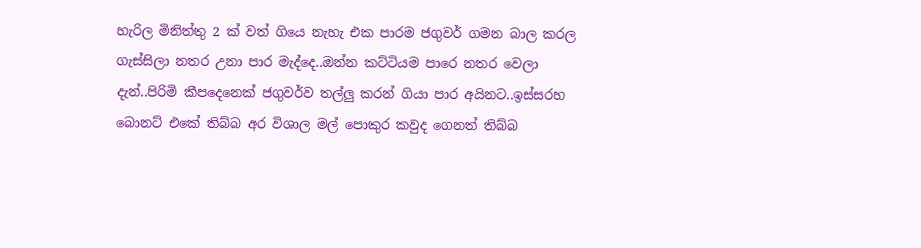හැරිල මිනිත්තු 2 ක් වත් ගියෙ නැහැ එක පාරම ජගුවර් ගමන බාල කරල ගැස්සිලා නතර උනා පාර මැද්දෙ..ඔන්න කට්ටියම පාරෙ නතර වෙලා දැන්..පිරිමි කීපදෙනෙක් ජගුවර්ව තල්ලු කරන් ගියා පාර අයිනට..ඉස්සරහ බොනට් එකේ තිබ්බ අර විශාල මල් පොකුර කවුද ගෙනත් තිබ්බ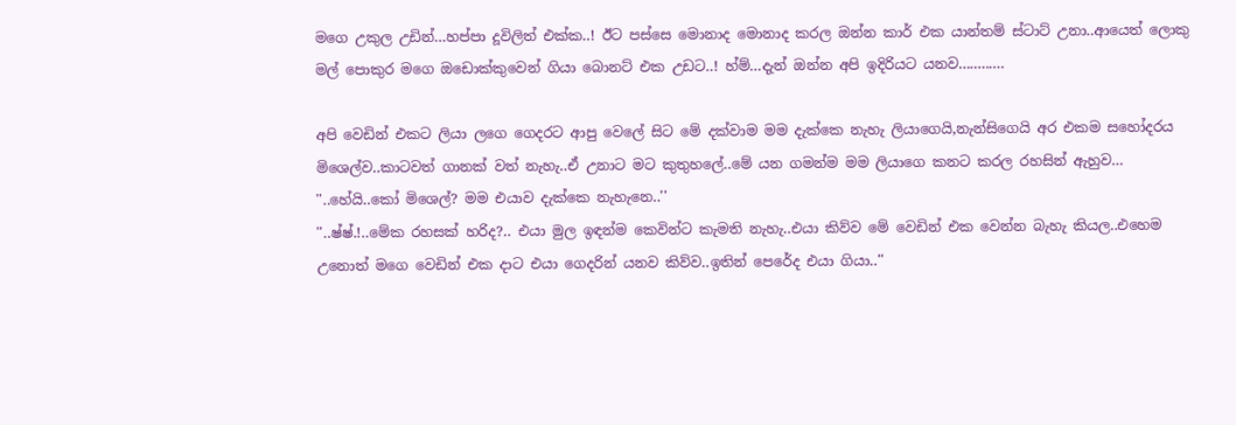මගෙ උකුල උඩින්...හප්පා දූවිලිත් එක්ක..! ඊට පස්සෙ මොනාද මොනාද කරල ඔන්න කාර් එක යාන්තම් ස්ටාට් උනා..ආයෙත් ලොකු මල් පොකුර මගෙ ඔඩොක්කුවෙන් ගියා බොනට් එක උඩට..! හ්ම්...දැන් ඔන්න අපි ඉදිරියට යනව............

අපි වෙඩින් එකට ලියා ලගෙ ගෙදරට ආපු වෙලේ සිට මේ දක්වාම මම දැක්කෙ නැහැ ලියාගෙයි,නැන්සිගෙයි අර එකම සහෝදරය මිශෙල්ව..කාටවත් ගානක් වත් නැහැ..ඒ උනාට මට කුතුහලේ..මේ යන ගමන්ම මම ලියාගෙ කනට කරල රහසින් ඇහුව...
''..හේයි..කෝ මිශෙල්? මම එයාව දැක්කෙ නැහැනෙ..''
''..ෂ්ෂ්.!..මේක රහසක් හරිද?.. එයා මුල ඉඳන්ම කෙවින්ට කැමති නැහැ..එයා කිව්ව මේ වෙඩින් එක වෙන්න බැහැ කියල..එහෙම උනොත් මගෙ වෙඩින් එක දාට එයා ගෙදරින් යනව කිව්ව..ඉතින් පෙරේද එයා ගියා..''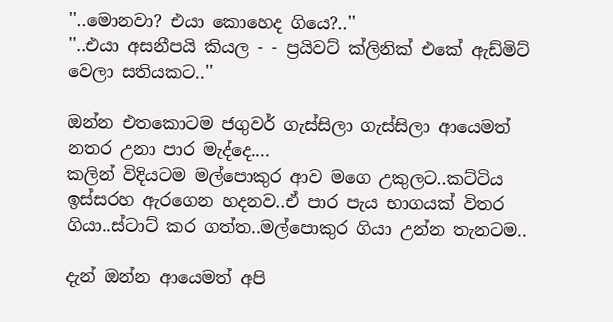''..මොනවා? එයා කොහෙද ගියෙ?..''
''..එයා අසනීපයි කියල - - ප්‍රයිවට් ක්ලිනික් එකේ ඇඩ්මිට් වෙලා සතියකට..''

ඔන්න එතකොටම ජගුවර් ගැස්සිලා ගැස්සිලා ආයෙමත් නතර උනා පාර මැද්දෙ....
කලින් විදියටම මල්පොකුර ආව මගෙ උකුලට..කට්ටිය ඉස්සරහ ඇරගෙන හදනව..ඒ පාර පැය භාගයක් විතර ගියා..ස්ටාට් කර ගත්ත..මල්පොකුර ගියා උන්න තැනටම..

දැන් ඔන්න ආයෙමත් අපි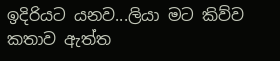ඉදිරියට යනව...ලියා මට කිව්ව කතාව ඇත්ත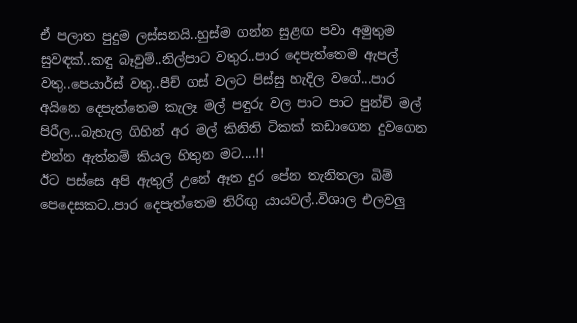ඒ පලාත පුදුම ලස්සනයි..හුස්ම ගන්න සුළඟ පවා අමුතුම සුවඳක්..කඳු බෑවුම්..නිල්පාට වතුර..පාර දෙපැත්තෙම ඇපල් වතු..පෙයාර්ස් වතු..පීච් ගස් වලට පිස්සු හැදිල වගේ...පාර අයිනෙ දෙපැත්තෙම කැලෑ මල් පඳුරු වල පාට පාට පුන්චි මල් පිරීල...බැහැල ගිහින් අර මල් කිනිති ටිකක් කඩාගෙන දුවගෙන එන්න ඇත්නම් කියල හිතුන මට....!!
ඊට පස්සෙ අපි ඇතුල් උනේ ඈත දුර පේන තැනිතලා බිම් පෙදෙසකට..පාර දෙපැත්තෙම තිරිඟු යායවල්..විශාල එලවලු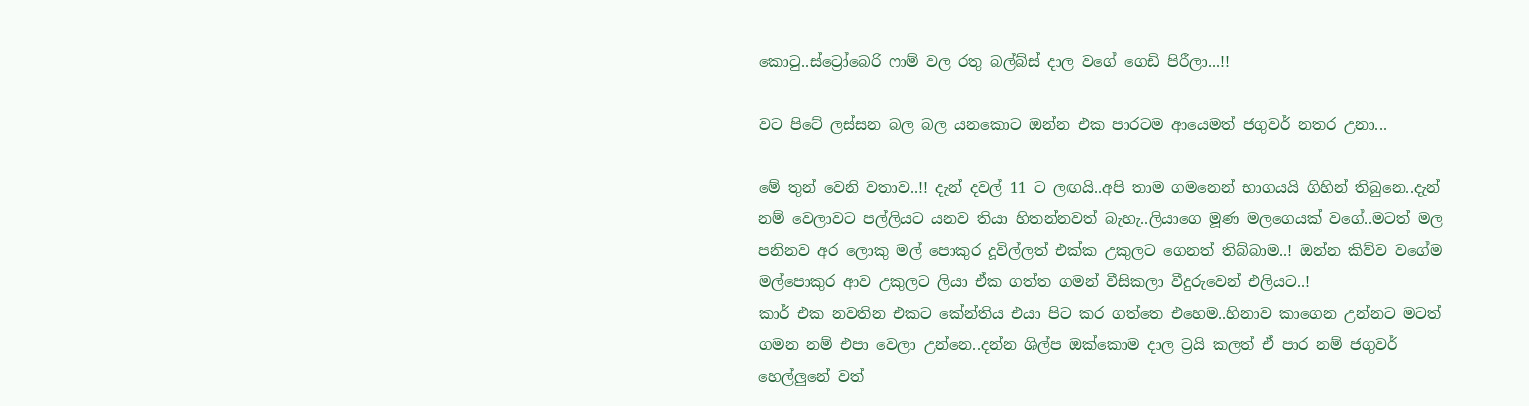කොටු..ස්ට්‍රෝබෙරි ෆාම් වල රතු බල්බ්ස් දාල වගේ ගෙඩි පිරීලා...!!

වට පිටේ ලස්සන බල බල යනකොට ඔන්න එක පාරටම ආයෙමත් ජගුවර් නතර උනා...

මේ තුන් වෙනි වතාව..!! දැන් දවල් 11 ට ලඟයි..අපි තාම ගමනෙන් භාගයයි ගිහින් තිබුනෙ..දැන් නම් වෙලාවට පල්ලියට යනව තියා හිතන්නවත් බැහැ..ලියාගෙ මූණ මලගෙයක් වගේ..මටත් මල පනිනව අර ලොකු මල් පොකුර දූවිල්ලත් එක්ක උකුලට ගෙනත් තිබ්බාම..! ඔන්න කිව්ව වගේම මල්පොකුර ආව උකුලට ලියා ඒක ගත්ත ගමන් වීසිකලා වීදුරුවෙන් එලියට..!
කාර් එක නවතින එකට කේන්තිය එයා පිට කර ගත්තෙ එහෙම..හිනාව කාගෙන උන්නට මටත් ගමන නම් එපා වෙලා උන්නෙ..දන්න ශිල්ප ඔක්කොම දාල ට්‍රයි කලත් ඒ පාර නම් ජගුවර් හෙල්ලුනේ වත්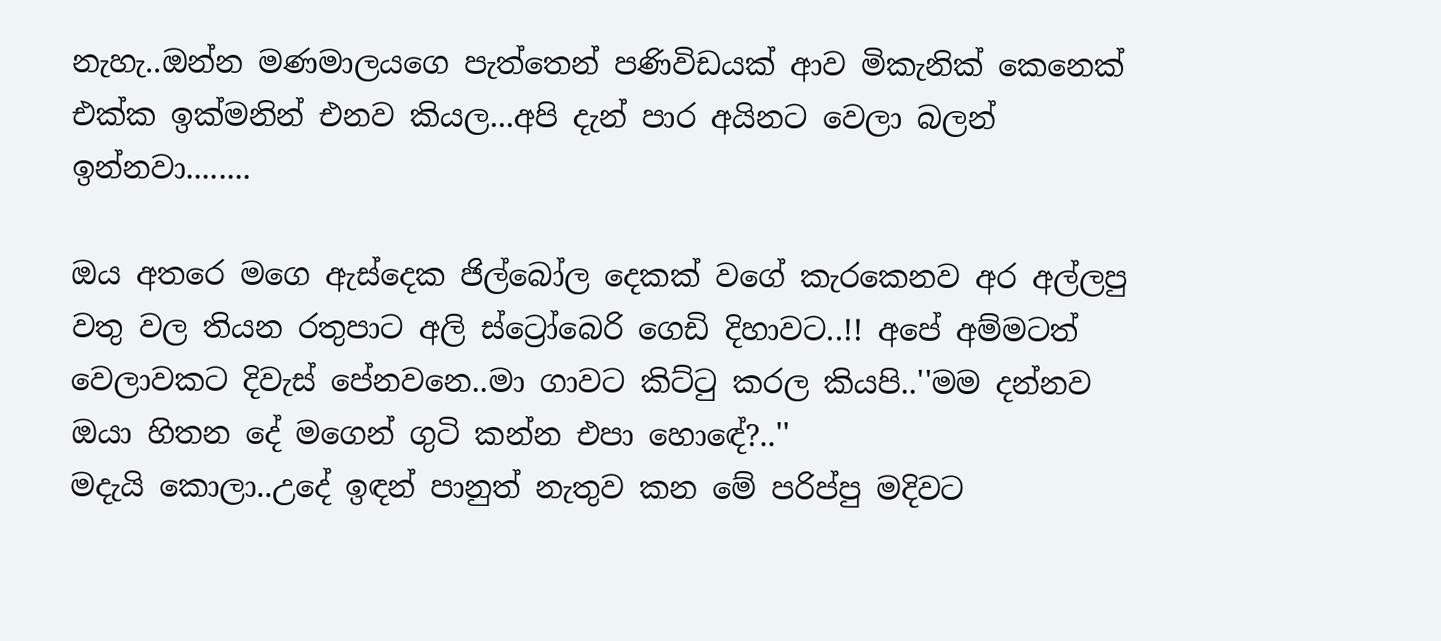නැහැ..ඔන්න මණමාලයගෙ පැත්තෙන් පණිවිඩයක් ආව මිකැනික් කෙනෙක් එක්ක ඉක්මනින් එනව කියල...අපි දැන් පාර අයිනට වෙලා බලන් ඉන්නවා........

ඔය අතරෙ මගෙ ඇස්දෙක ජිල්බෝල දෙකක් වගේ කැරකෙනව අර අල්ලපු වතු වල තියන රතුපාට අලි ස්ට්‍රෝබෙරි ගෙඩි දිහාවට..!! අපේ අම්මටත් වෙලාවකට දිවැස් පේනවනෙ..මා ගාවට කිට්ටු කරල කියපි..''මම දන්නව ඔයා හිතන දේ මගෙන් ගුටි කන්න එපා හොඳේ?..''
මදැයි කොලා..උදේ ඉඳන් පානුත් නැතුව කන මේ පරිප්පු මදිවට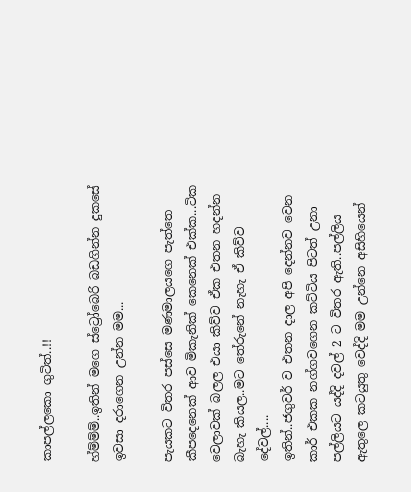කාපල්ලකො ගුටිත්..!!

හ්ම්ම්ම්..ඉතින් මගෙ ස්ට්‍රෝබෙරි බඩගින්න දුකසේ ඉවසා දරාගෙන උන්න මම...

පැයකට විතර පස්සෙ මණමාලයගෙ පැත්තෙ කීපදෙනෙක් ආව මිකැනික් කෙනෙක් එක්ක...ටික වෙලාවක් බලල එයා කිව්ව ඒක එතන හදන්න බැහැ කියල..මට තේරුනේ නැහැ ඒ කිව්ව දේවල්....
ඉතින්..ජගුවර් ව එතන දාල අපි දෙන්නව වෙන කාර් එකක නග්ගවගෙන කට්ටිය පිටත් උනා පල්ලියට යද්දි දවල් 2 ට විතර ඇති..පල්ලිය ඇතුලෙ කටයුතු වෙද්දි මම උන්නෙ අසිහියෙන්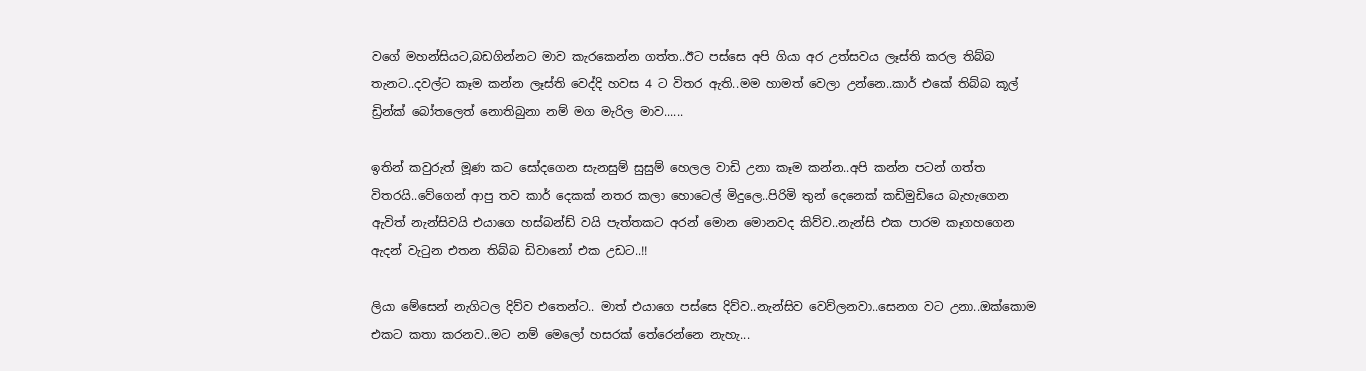වගේ මහන්සියට,බඩගින්නට මාව කැරකෙන්න ගත්ත..ඊට පස්සෙ අපි ගියා අර උත්සවය ලෑස්ති කරල තිබ්බ තැනට..දවල්ට කෑම කන්න ලෑස්ති වෙද්දි හවස 4 ට විතර ඇති..මම හාමත් වෙලා උන්නෙ..කාර් එකේ තිබ්බ කූල් ඩ්‍රින්ක් බෝතලෙත් නොතිබුනා නම් මග මැරිල මාව......

ඉතින් කවුරුත් මූණ කට සෝදගෙන සැනසුම් සුසුම් හෙලල වාඩි උනා කෑම කන්න..අපි කන්න පටන් ගත්ත විතරයි..වේගෙන් ආපු තව කාර් දෙකක් නතර කලා හොටෙල් මිදුලෙ..පිරිමි තුන් දෙනෙක් කඩිමුඩියෙ බැහැගෙන ඇවිත් නැන්සිවයි එයාගෙ හස්බන්ඩ් වයි පැත්තකට අරන් මොන මොනවද කිව්ව..නැන්සි එක පාරම කෑගහගෙන ඇදන් වැටුන එතන තිබ්බ ඩිවානෝ එක උඩට..!!

ලියා මේසෙන් නැගිටල දිව්ව එතෙන්ට.. මාත් එයාගෙ පස්සෙ දිව්ව..නැන්සිව වෙව්ලනවා..සෙනග වට උනා..ඔක්කොම එකට කතා කරනව..මට නම් මෙලෝ හසරක් තේරෙන්නෙ නැහැ...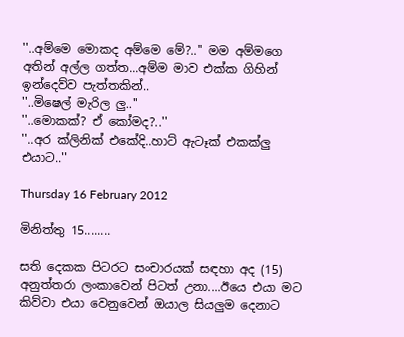''..අම්මෙ මොකද අම්මෙ මේ?..'' මම අම්මගෙ අතින් අල්ල ගත්ත...අම්ම මාව එක්ක ගිහින් ඉන්දෙව්ව පැත්තකින්..
''..මිෂෙල් මැරිල ලු..''
''..මොකක්? ඒ කෝමද?..''
''..අර ක්ලිනික් එකේදි..හාට් ඇටෑක් එකක්ලු එයාට..''

Thursday 16 February 2012

මිනිත්තු 15........

සති දෙකක පිටරට සංචාරයක් සඳහා අද (15) අනුත්තරා ලංකාවෙන් පිටත් උනා....ඊයෙ එයා මට කිව්වා එයා වෙනුවෙන් ඔයාල සියලුම දෙනාට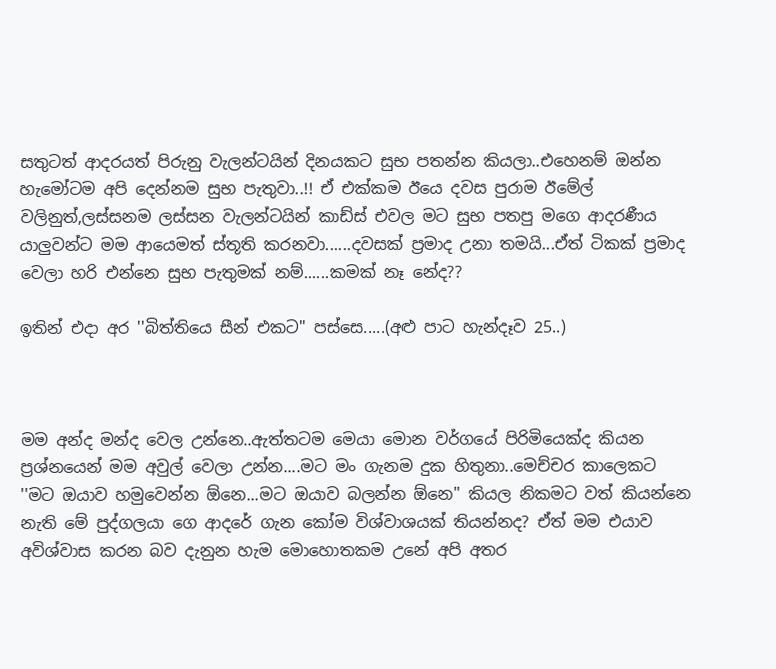සතුටත් ආදරයත් පිරුනු වැලන්ටයින් දිනයකට සුභ පතන්න කියලා..එහෙනම් ඔන්න හැමෝටම අපි දෙන්නම සුභ පැතුවා..!! ඒ එක්කම ඊයෙ දවස පුරාම ඊමේල් වලිනුත්,ලස්සනම ලස්සන වැලන්ටයින් කාඩ්ස් එවල මට සුභ පතපු මගෙ ආදරණීය යාලුවන්ට මම ආයෙමත් ස්තූති කරනවා......දවසක් ප්‍රමාද උනා තමයි...ඒත් ටිකක් ප්‍රමාද වෙලා හරි එන්නෙ සුභ පැතුමක් නම්......කමක් නෑ නේද??

ඉතින් එදා අර ''බිත්තියෙ සීන් එකට'' පස්සෙ.....(අළු පාට හැන්දෑව 25..)



මම අන්ද මන්ද වෙල උන්නෙ..ඇත්තටම මෙයා මොන වර්ගයේ පිරිමියෙක්ද කියන ප්‍රශ්නයෙන් මම අවුල් වෙලා උන්න....මට මං ගැනම දුක හිතුනා..මෙච්චර කාලෙකට ''මට ඔයාව හමුවෙන්න ඕනෙ...මට ඔයාව බලන්න ඕනෙ'' කියල නිකමට වත් කියන්නෙ නැති මේ පුද්ගලයා ගෙ ආදරේ ගැන කෝම විශ්වාශයක් තියන්නද? ඒත් මම එයාව අවිශ්වාස කරන බව දැනුන හැම මොහොතකම උනේ අපි අතර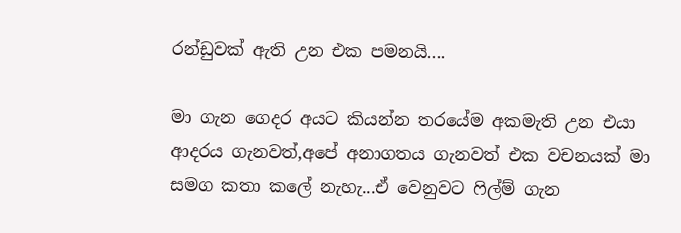රන්ඩුවක් ඇති උන එක පමනයි....

මා ගැන ගෙදර අයට කියන්න තරයේම අකමැති උන එයා  ආදරය ගැනවත්,අපේ අනාගතය ගැනවත් එක වචනයක් මා සමග කතා කලේ නැහැ...ඒ වෙනුවට ෆිල්ම් ගැන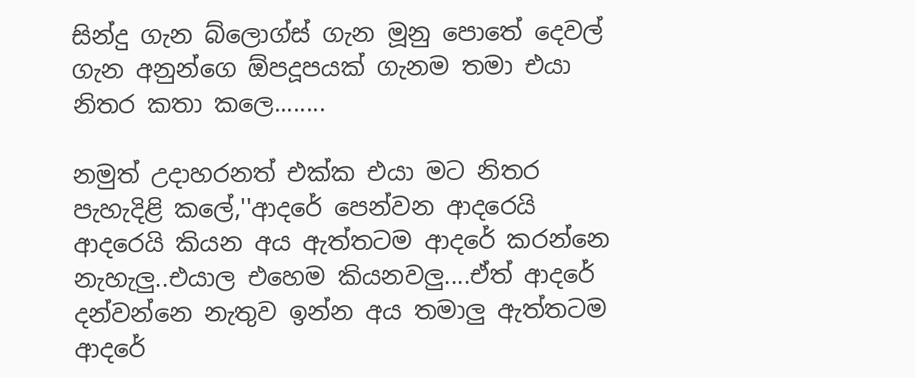සින්දු ගැන බ්ලොග්ස් ගැන මූනු පොතේ දෙවල් ගැන අනුන්ගෙ ඕපදූපයක් ගැනම තමා එයා නිතර කතා කලෙ........

නමුත් උදාහරනත් එක්ක එයා මට නිතර පැහැදිළි කලේ,''ආදරේ පෙන්වන ආදරෙයි ආදරෙයි කියන අය ඇත්තටම ආදරේ කරන්නෙ නැහැලු..එයාල එහෙම කියනවලු....ඒත් ආදරේ දන්වන්නෙ නැතුව ඉන්න අය තමාලු ඇත්තටම ආදරේ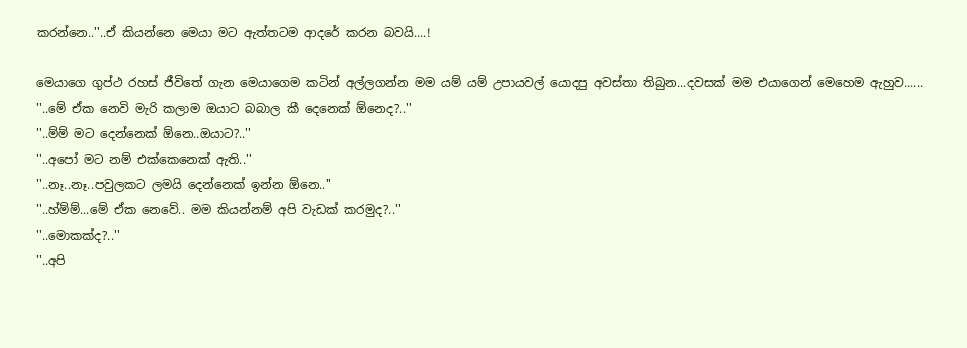කරන්නෙ..''..ඒ කියන්නෙ මෙයා මට ඇත්තටම ආදරේ කරන බවයි....!

මෙයාගෙ ගුප්ථ රහස් ජීවිතේ ගැන මෙයාගෙම කටින් අල්ලගන්න මම යම් යම් උපායවල් යොදපු අවස්තා තිබුන...දවසක් මම එයාගෙන් මෙහෙම ඇහුව......
''..මේ ඒක නෙවි මැරි කලාම ඔයාට බබාල කී දෙනෙක් ඕනෙද?..''
''..ම්ම් මට දෙන්නෙක් ඕනෙ..ඔයාට?..''
''..අපෝ මට නම් එක්කෙනෙක් ඇති..''
''..නෑ..නෑ..පවුලකට ලමයි දෙන්නෙක් ඉන්න ඕනෙ..''
''..හ්ම්ම්...මේ ඒක නෙවේ.. මම කියන්නම් අපි වැඩක් කරමුද?..''
''..මොකක්ද?..''
''..අපි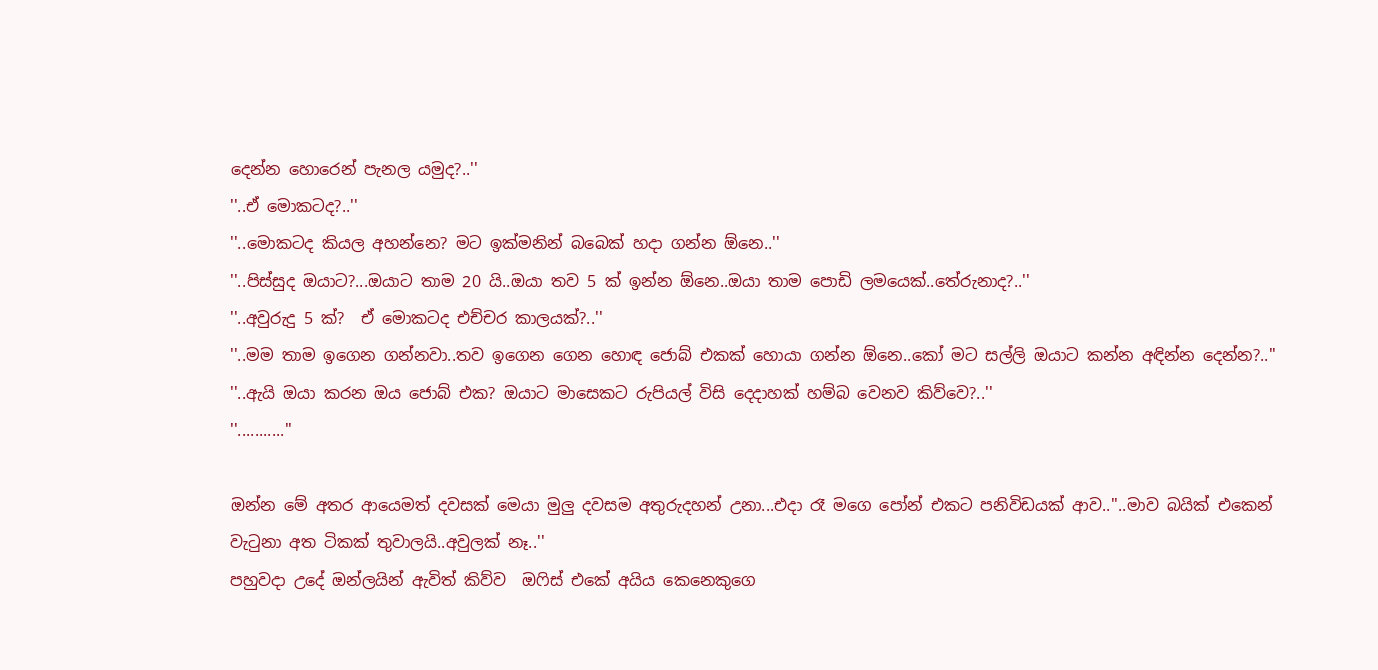දෙන්න හොරෙන් පැනල යමුද?..''
''..ඒ මොකටද?..''
''..මොකටද කියල අහන්නෙ? මට ඉක්මනින් බබෙක් හදා ගන්න ඕනෙ..''
''..පිස්සුද ඔයාට?...ඔයාට තාම 20 යි..ඔයා තව 5 ක් ඉන්න ඕනෙ..ඔයා තාම පොඩි ලමයෙක්..තේරුනාද?..''
''..අවුරුදු 5 ක්?  ඒ මොකටද එච්චර කාලයක්?..''
''..මම තාම ඉගෙන ගන්නවා..තව ඉගෙන ගෙන හොඳ ජොබ් එකක් හොයා ගන්න ඕනෙ..කෝ මට සල්ලි ඔයාට කන්න අඳින්න දෙන්න?..''
''..ඇයි ඔයා කරන ඔය ජොබ් එක? ඔයාට මාසෙකට රුපියල් විසි දෙදාහක් හම්බ වෙනව කිව්වෙ?..''
''...........''

ඔන්න මේ අතර ආයෙමත් දවසක් මෙයා මුලු දවසම අතුරුදහන් උනා...එදා රෑ මගෙ පෝන් එකට පනිවිඩයක් ආව..''..මාව බයික් එකෙන් වැටුනා අත ටිකක් තුවාලයි..අවුලක් නෑ..''
පහුවදා උදේ ඔන්ලයින් ඇවිත් කිව්ව  ඔෆිස් එකේ අයිය කෙනෙකුගෙ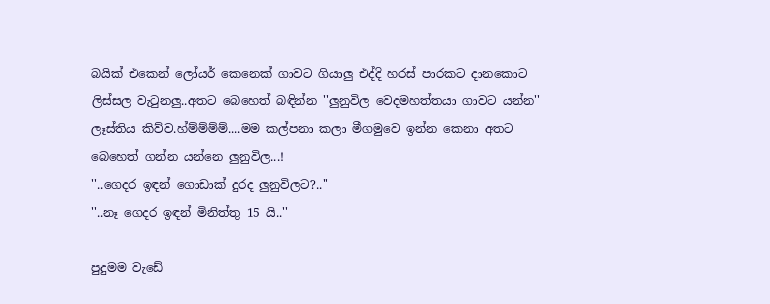බයික් එකෙන් ලෝයර් කෙනෙක් ගාවට ගියාලු එද්දි හරස් පාරකට දානකොට ලිස්සල වැටුනලු..අතට බෙහෙත් බඳින්න ''ලුනුවිල වෙදමහත්තයා ගාවට යන්න'' ලෑස්තිය කිව්ව.හ්ම්ම්ම්ම්....මම කල්පනා කලා මීගමුවෙ ඉන්න කෙනා අතට බෙහෙත් ගන්න යන්නෙ ලුනුවිල...!
''..ගෙදර ඉඳන් ගොඩාක් දුරද ලුනුවිලට?..''
''..නෑ ගෙදර ඉඳන් මිනිත්තු 15 යි..''

පුදුමම වැඩේ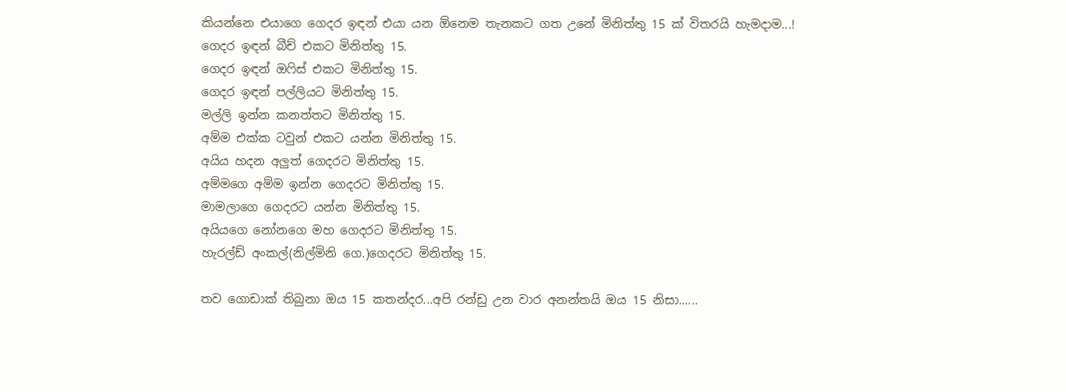කියන්නෙ එයාගෙ ගෙදර ඉඳන් එයා යන ඕනෙම තැනකට ගත උනේ මිනිත්තු 15 ක් විතරයි හැමදාම...!
ගෙදර ඉඳන් බීච් එකට මිනිත්තු 15.
ගෙදර ඉඳන් ඔෆිස් එකට මිනිත්තු 15.
ගෙදර ඉඳන් පල්ලියට මිනිත්තු 15.
මල්ලි ඉන්න කනත්තට මිනිත්තු 15.
අම්ම එක්ක ටවුන් එකට යන්න මිනිත්තු 15.
අයිය හදන අලුත් ගෙදරට මිනිත්තු 15.
අම්මගෙ අම්ම ඉන්න ගෙදරට මිනිත්තු 15.
මාමලාගෙ ගෙදරට යන්න මිනිත්තු 15.
අයියගෙ නෝනගෙ මහ ගෙදරට මිනිත්තු 15.
හැරල්ඩ් අංකල්(නිල්මිනි ගෙ.)ගෙදරට මිනිත්තු 15.

තව ගොඩාක් තිබුනා ඔය 15 කතන්දර...අපි රන්ඩු උන වාර අනන්තයි ඔය 15 නිසා......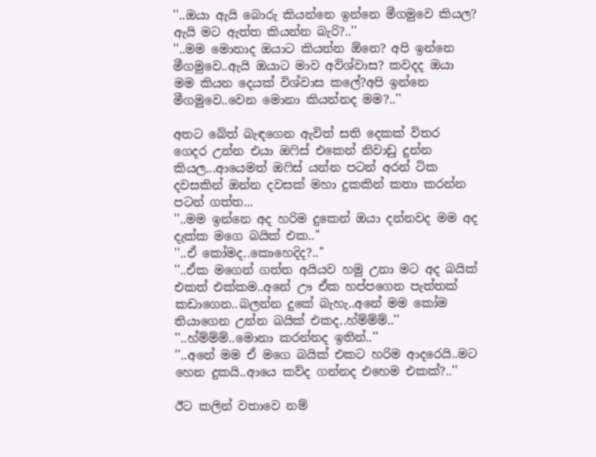''..ඔයා ඇයි බොරු කියන්නෙ ඉන්නෙ මීගමුවෙ කියල? ඇයි මට ඇත්ත කියන්න බැරි?..''
''..මම මොනාද ඔයාට කියන්න ඕනෙ? අපි ඉන්නෙ මීගමුවෙ..ඇයි ඔයාට මාව අවිශ්වාස? කවදද ඔයා මම කියන දෙයක් විශ්වාස කලේ?අපි ඉන්නෙ මීගමුවෙ..වෙන මොනා කියන්නද මම?..''

අතට බේත් බැඳගෙන ඇවිත් සති දෙකක් විතර ගෙදර උන්න එයා ඔෆිස් එකෙන් නිවාඩු දුන්න කියල...ආයෙමත් ඔෆිස් යන්න පටන් අරන් ටික දවසකින් ඔන්න දවසක් මහා දුකකින් කතා කරන්න පටන් ගත්ත...
''..මම ඉන්නෙ අද හරිම දුකෙන් ඔයා දන්නවද මම අද දැක්ක මගෙ බයික් එක..''
''..ඒ කෝමද..කොහෙදිද?..''
''..ඒක මගෙන් ගත්ත අයියව හමු උනා මට අද බයික් එකත් එක්කම..අනේ ඌ ඒක හප්පගෙන පැත්තක් කඩාගෙන..බලන්න දුකේ බැහැ..අනේ මම කෝම තියාගෙන උන්න බයික් එකද..හ්ම්ම්ම්..''
''..හ්ම්ම්ම්..මොනා කරන්නද ඉතින්..''
''..අනේ මම ඒ මගෙ බයික් එකට හරිම ආදරෙයි..මට හෙන දුකයි..ආයෙ කව්ද ගන්නද එහෙම එකක්?..''

ඊට කලින් වතාවෙ නම්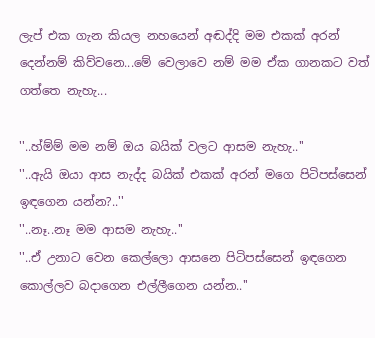ලැප් එක ගැන කියල නහයෙන් අඬද්දි මම එකක් අරන් දෙන්නම් කිව්වනෙ...මේ වෙලාවෙ නම් මම ඒක ගානකට වත් ගත්තෙ නැහැ...

''..හ්ම්ම් මම නම් ඔය බයික් වලට ආසම නැහැ..''
''..ඇයි ඔයා ආස නැද්ද බයික් එකක් අරන් මගෙ පිටිපස්සෙන් ඉඳගෙන යන්න?..''
''..නෑ..නෑ මම ආසම නැහැ..''
''..ඒ උනාට වෙන කෙල්ලො ආසනෙ පිටිපස්සෙන් ඉඳගෙන කොල්ලව බදාගෙන එල්ලීගෙන යන්න..''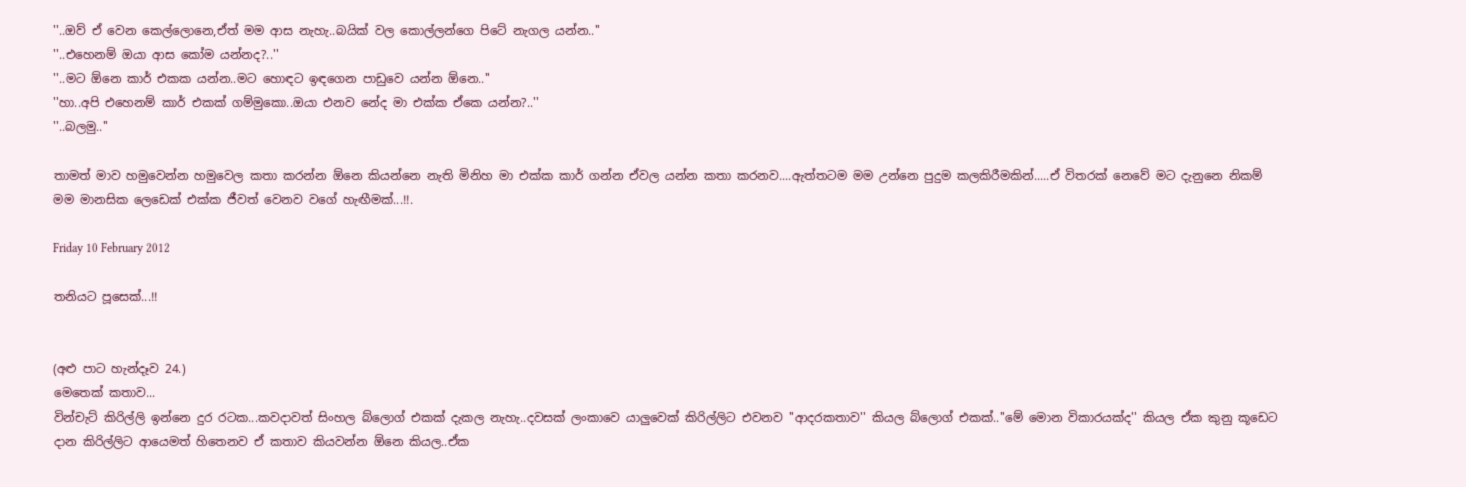''..ඔව් ඒ වෙන කෙල්ලොනෙ,ඒත් මම ආස නැහැ..බයික් වල කොල්ලන්ගෙ පිටේ නැගල යන්න..''
''..එහෙනම් ඔයා ආස කෝම යන්නද?..''
''..මට ඕනෙ කාර් එකක යන්න..මට හොඳට ඉඳගෙන පාඩුවෙ යන්න ඕනෙ..''
''හා..අපි එහෙනම් කාර් එකක් ගම්මුකො..ඔයා එනව නේද මා එක්ක ඒකෙ යන්න?..''
''..බලමු..''

තාමත් මාව හමුවෙන්න හමුවෙල කතා කරන්න ඕනෙ කියන්නෙ නැති මිනිහ මා එක්ක කාර් ගන්න ඒවල යන්න කතා කරනව....ඇත්තටම මම උන්නෙ පුදුම කලකිරීමකින්.....ඒ විතරක් නෙවේ මට දැනුනෙ නිකම් මම මානසික ලෙඩෙක් එක්ක ජීවත් වෙනව වගේ හැඟීමක්...!!.

Friday 10 February 2012

තනියට පූසෙක්...!!


(අළු පාට හැන්දෑව 24.)
මෙතෙක් කතාව...
වින්චැට් කිරිල්ලි ඉන්නෙ දුර රටක...කවදාවත් සිංහල බ්ලොග් එකක් දැකල නැහැ..දවසක් ලංකාවෙ යාලුවෙක් කිරිල්ලිට එවනව ''ආදරකතාව'' කියල බ්ලොග් එකක්..''මේ මොන විකාරයක්ද'' කියල ඒක කුනු කූඩෙට දාන කිරිල්ලිට ආයෙමත් හිතෙනව ඒ කතාව කියවන්න ඕනෙ කියල..ඒක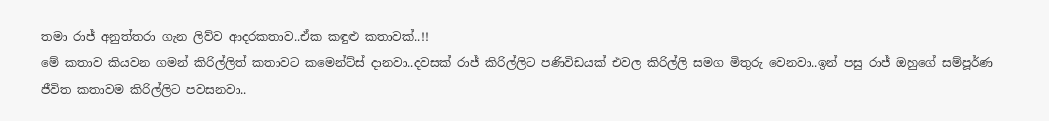තමා රාජ් අනුත්තරා ගැන ලිව්ව ආදරකතාව..ඒක කඳුළු කතාවක්..!!
මේ කතාව කියවන ගමන් කිරිල්ලිත් කතාවට කමෙන්ට්ස් දානවා..දවසක් රාජ් කිරිල්ලිට පණිවිඩයක් එවල කිරිල්ලි සමග මිතුරු වෙනවා..ඉන් පසු රාජ් ඔහුගේ සම්පූර්ණ ජීවිත කතාවම කිරිල්ලිට පවසනවා..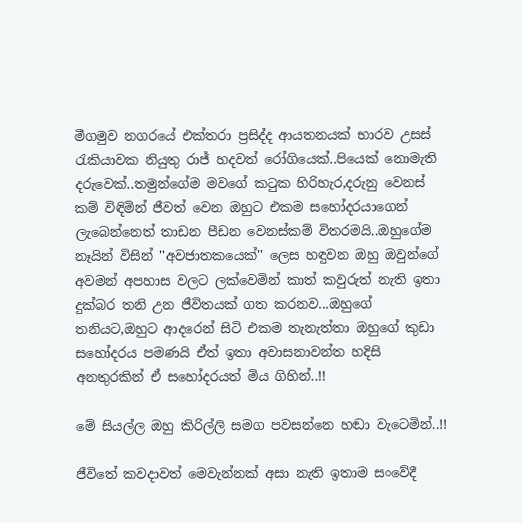මීගමුව නගරයේ එක්තරා ප්‍රසිද්ද ආයතනයක් භාරව උසස් රැකියාවක නියුතු රාජ් හදවත් රෝගියෙක්..පියෙක් නොමැති දරුවෙක්..තමුන්ගේම මවගේ කටුක හිරිහැර,දරුනු වෙනස් කම් විඳිමින් ජීවත් වෙන ඔහුට එකම සහෝදරයාගෙන් ලැබෙන්නෙත් තාඩන පීඩන වෙනස්කම් විතරමයි..ඔහුගේම නෑයින් විසින් ''අවජාතකයෙක්'' ලෙස හඳුවන ඔහු ඔවුන්ගේ අවමන් අපහාස වලට ලක්වෙමින් කාත් කවුරුත් නැති ඉතා දුක්බර තනි උන ජීවිතයක් ගත කරනව...ඔහුගේ තනියට,ඔහුට ආදරෙන් සිටි එකම තැනැත්තා ඔහුගේ කුඩා සහෝදරය පමණයි ඒත් ඉතා අවාසනාවන්ත හදිසි අනතුරකින් ඒ සහෝදරයත් මිය ගිහින්..!!

මේ සියල්ල ඔහු කිරිල්ලි සමග පවසන්නෙ හඬා වැටෙමින්..!!

ජීවිතේ කවදාවත් මෙවැන්නක් අසා නැති ඉතාම සංවේදී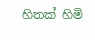හිතක් හිමි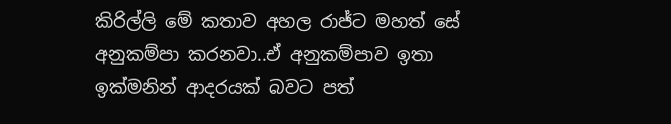කිරිල්ලි මේ කතාව අහල රාජ්ට මහත් සේ අනුකම්පා කරනවා..ඒ අනුකම්පාව ඉතා ඉක්මනින් ආදරයක් බවට පත්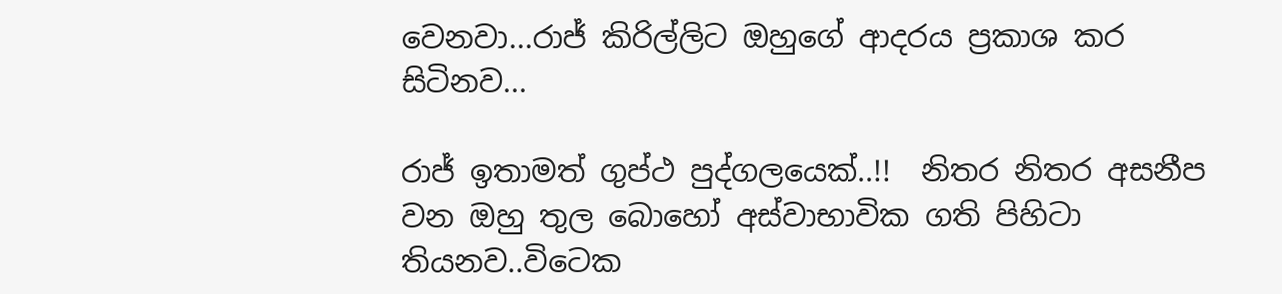වෙනවා...රාජ් කිරිල්ලිට ඔහුගේ ආදරය ප්‍රකාශ කර සිටිනව...

රාජ් ඉතාමත් ගුප්ථ පුද්ගලයෙක්..!!  නිතර නිතර අසනීප වන ඔහු තුල බොහෝ අස්වාභාවික ගති පිහිටා තියනව..විටෙක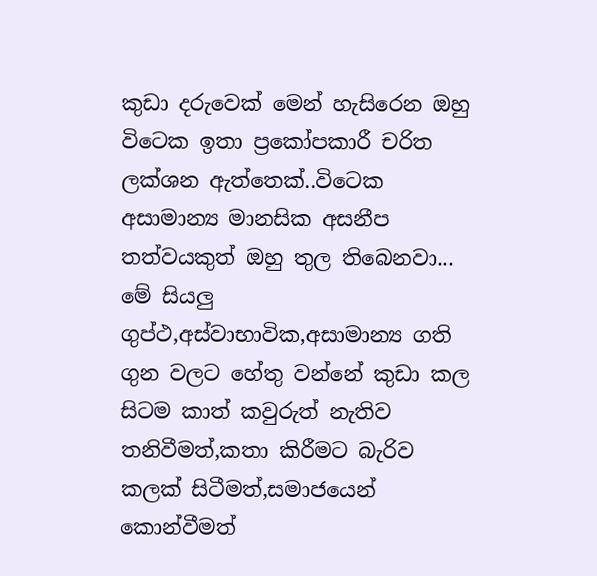කුඩා දරුවෙක් මෙන් හැසිරෙන ඔහු විටෙක ඉතා ප්‍රකෝපකාරී චරිත ලක්ශන ඇත්තෙක්..විටෙක අසාමාන්‍ය මානසික අසනීප තත්වයකුත් ඔහු තුල තිබෙනවා...
මේ සියලු ගුප්ථ,අස්වාභාවික,අසාමාන්‍ය ගති ගුන වලට හේතු වන්නේ කුඩා කල සිටම කාත් කවුරුත් නැතිව තනිවීමත්,කතා කිරීමට බැරිව කලක් සිටීමත්,සමාජයෙන් කොන්වීමත්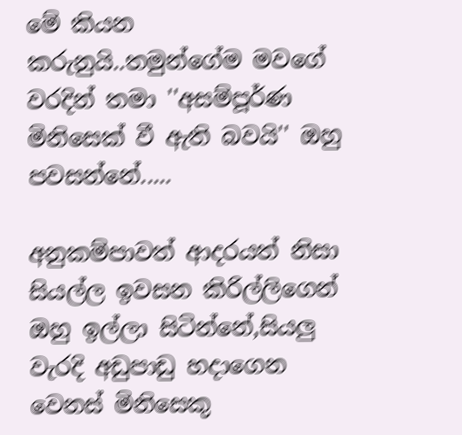මේ කියන කරුනුයි..තමුන්ගේම මවගේ වරදින් තමා ''අසම්පූර්ණ මිනිසෙක් වී ඇති බවයි'' ඔහු පවසන්නේ.....

අනුකම්පාවත් ආදරයත් නිසා සියල්ල ඉවසන කිරිල්ලිගෙන් ඔහු ඉල්ලා සිටින්නේ,සියලු වැරදි අඩුපාඩු හදාගෙන වෙනස් මිනිසෙකු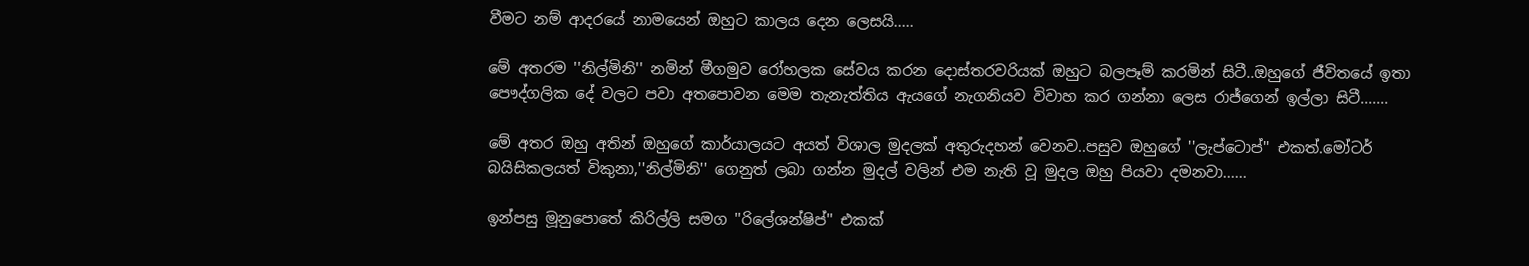වීමට නම් ආදරයේ නාමයෙන් ඔහුට කාලය දෙන ලෙසයි.....

මේ අතරම ''නිල්මිනි'' නමින් මීගමුව රෝහලක සේවය කරන දොස්තරවරියක් ඔහුට බලපෑම් කරමින් සිටී..ඔහුගේ ජීවිතයේ ඉතා පෞද්ගලික දේ වලට පවා අතපොවන මෙම තැනැත්තිය ඇයගේ නැගනියව විවාහ කර ගන්නා ලෙස රාජ්ගෙන් ඉල්ලා සිටී.......

මේ අතර ඔහු අතින් ඔහුගේ කාර්යාලයට අයත් විශාල මුදලක් අතුරුදහන් වෙනව..පසුව ඔහුගේ ''ලැප්ටොප්'' එකත්.මෝටර් බයිසිකලයත් විකුනා,''නිල්මිනි'' ගෙනුත් ලබා ගන්න මුදල් වලින් එම නැති වූ මුදල ඔහු පියවා දමනවා......

ඉන්පසු මූනුපොතේ කිරිල්ලි සමග ''රිලේශන්ෂිප්'' එකක්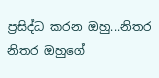ප්‍රසිද්ධ කරන ඔහු...නිතර නිතර ඔහුගේ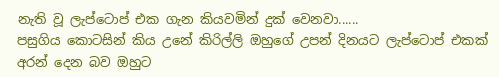නැති වූ ලැප්ටොප් එක ගැන කියවමින් දුක් වෙනවා......
පසුගිය කොටසින් කිය උනේ කිරිල්ලි ඔහුගේ උපන් දිනයට ලැප්ටොප් එකක් අරන් දෙන බව ඔහුට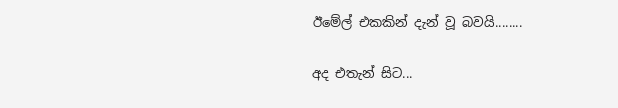ඊමේල් එකකින් දැන් වූ බවයි........

අද එතැන් සිට...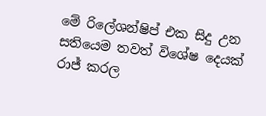මේ රිලේශන්ෂිප් එක සිදු උන සතියෙම තවත් විශේෂ දෙයක් රාජ් කරල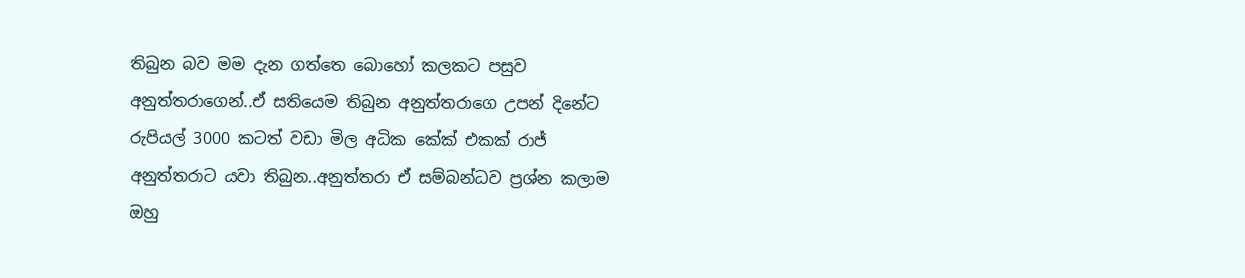තිබුන බව මම දැන ගත්තෙ බොහෝ කලකට පසුව අනුත්තරාගෙන්..ඒ සතියෙම තිබුන අනුත්තරාගෙ උපන් දිනේට රුපියල් 3000 කටත් වඩා මිල අධික කේක් එකක් රාජ් අනුත්තරාට යවා තිබුන..අනුත්තරා ඒ සම්බන්ධව ප්‍රශ්න කලාම ඔහු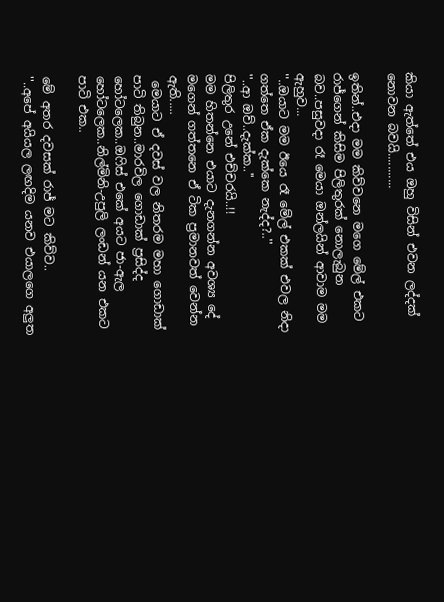කියා ඇත්තේ එය ඔහු විසින් එවන ලද්දක් නොවන බවයි...........

ඉතින්..එදා මම කිව්වනෙ මගෙ මේල් එකට රාජ්ගෙන් කිසිම පිලිතුරක් නොලැබුන බව..පසුවදා රෑ මෙයා ඔන්ලයින් ආවාම මම ඇහුව...
''..ඔයාට මම ඊයෙ රෑ මේල් එකක් එවල නිදා ගත්තෙ ඒක දැක්කෙ නැද්ද?..''
''..ආ ඔව්..දැක්ක..''
පිලිතුර උනේ එච්චරයි..!!
මම හිතන්නෙ එයාට දැනගන්න අවශ්‍ය දේ මගෙන් ගත්තනෙ ඒ ටික ප්‍රමානවත් වෙන්න ඇති.....
 මෙයාට ඒ දවස් වල නිතරම මහා ගොඩාක් පාටි තිබුන..මාරවිල ගොඩාක් ප්‍රසිද්ද හෝටලෙක..ඔෆිස් එකේ අයට ජා-ඇල හෝටලෙක..නිල්මිනි-උපුලි ලංඩන් යන එකට පාටි එක..

මේ අතර දවසක් රාජ් මට කිව්ව..
''..අපේ අයියල ලඟදිම යනව එයාලගෙ අලුත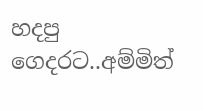හදපු ගෙදරට..අම්මිත්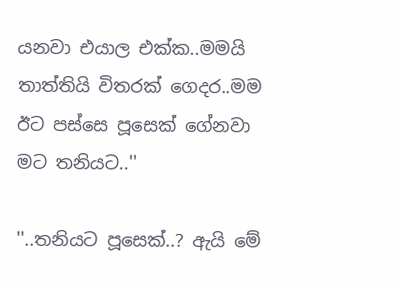යනවා එයාල එක්ක..මමයි තාත්තියි විතරක් ගෙදර..මම ඊට පස්සෙ පූසෙක් ගේනවා මට තනියට..''

''..තනියට පූසෙක්..? ඇයි මේ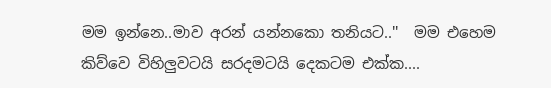මම ඉන්නෙ..මාව අරන් යන්නකො තනියට..''  මම එහෙම කිව්වෙ විහිලුවටයි සරදමටයි දෙකටම එක්ක....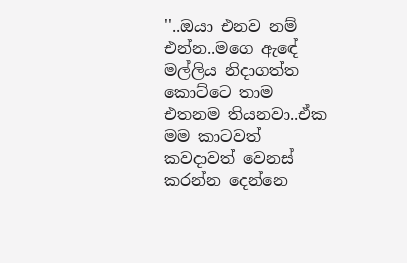''..ඔයා එනව නම් එන්න..මගෙ ඇඳේ මල්ලිය නිදාගත්ත කොට්ටෙ තාම එතනම තියනවා..ඒක මම කාටවත් කවදාවත් වෙනස් කරන්න දෙන්නෙ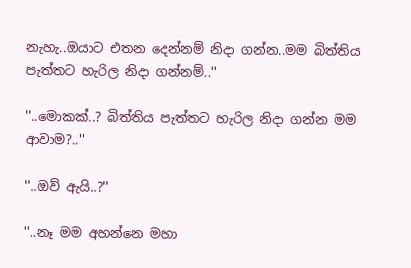නැහැ..ඔයාට එතන දෙන්නම් නිදා ගන්න..මම බිත්තිය පැත්තට හැරිල නිදා ගන්නම්..''

''..මොකක්..? බිත්තිය පැත්තට හැරිල නිදා ගන්න මම ආවාම?..''

''..ඔව් ඇයි..?''

''..නෑ මම අහන්නෙ මහා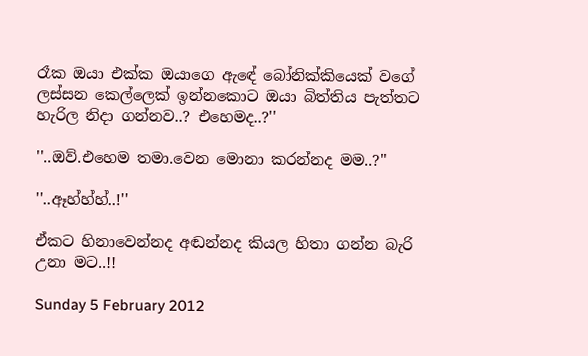රෑක ඔයා එක්ක ඔයාගෙ ඇඳේ බෝනික්කියෙක් වගේ ලස්සන කෙල්ලෙක් ඉන්නකොට ඔයා බිත්තිය පැත්තට හැරිල නිදා ගන්නව..? එහෙමද..?''

''..ඔව්.එහෙම තමා.වෙන මොනා කරන්නද මම..?''

''..ඈහ්හ්හ්..!''

ඒකට හිනාවෙන්නද අඬන්නද කියල හිතා ගන්න බැරි උනා මට..!!

Sunday 5 February 2012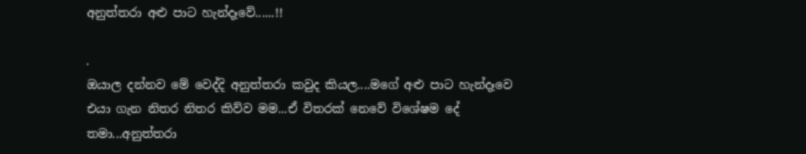අනුත්තරා අළු පාට හැන්දෑවේ......!!

.
ඔයාල දන්නව මේ වෙද්දි අනුත්තරා කවුද කියල....මගේ අළු පාට හැන්දෑවෙ එයා ගැන නිතර නිතර කිව්ව මම...ඒ විතරක් නෙවේ විශේෂම දේ තමා...අනුත්තරා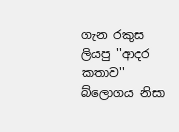ගැන රකුස ලියපු ''ආදර කතාව'' බ්ලොගය නිසා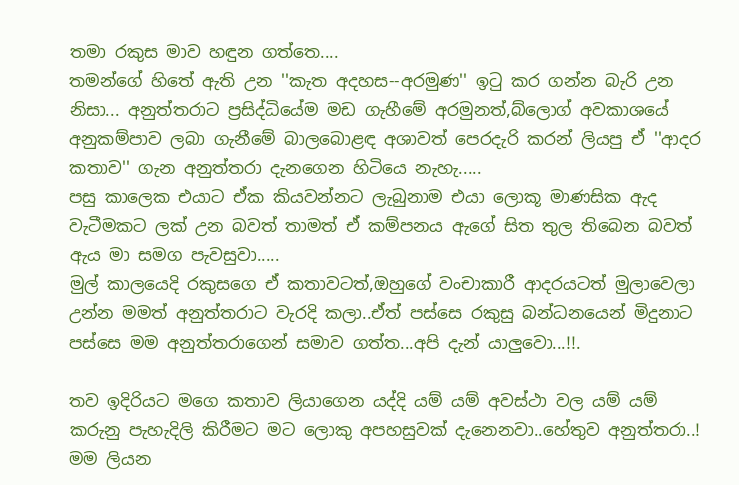තමා රකුස මාව හඳුන ගත්තෙ....
තමන්ගේ හිතේ ඇති උන ''කැත අදහස--අරමුණ'' ඉටු කර ගන්න බැරි උන නිසා... අනුත්තරාට ප්‍රසිද්ධියේම මඩ ගැහීමේ අරමුනත්,බ්ලොග් අවකාශයේ අනුකම්පාව ලබා ගැනීමේ බාලබොළඳ අශාවත් පෙරදැරි කරන් ලියපු ඒ ''ආදර කතාව'' ගැන අනුත්තරා දැනගෙන හිටියෙ නැහැ.....
පසු කාලෙක එයාට ඒක කියවන්නට ලැබුනාම එයා ලොකූ මාණසික ඇද වැටීමකට ලක් උන බවත් තාමත් ඒ කම්පනය ඇගේ සිත තුල තිබෙන බවත් ඇය මා සමග පැවසුවා.....
මුල් කාලයෙදි රකුසගෙ ඒ කතාවටත්,ඔහුගේ වංචාකාරී ආදරයටත් මුලාවෙලා උන්න මමත් අනුත්තරාට වැරදි කලා..ඒත් පස්සෙ රකුසු බන්ධනයෙන් මිදුනාට පස්සෙ මම අනුත්තරාගෙන් සමාව ගත්ත...අපි දැන් යාලුවො...!!.

තව ඉදිරියට මගෙ කතාව ලියාගෙන යද්දි යම් යම් අවස්ථා වල යම් යම් කරුනු පැහැදිලි කිරීමට මට ලොකු අපහසුවක් දැනෙනවා..හේතුව අනුත්තරා..!
මම ලියන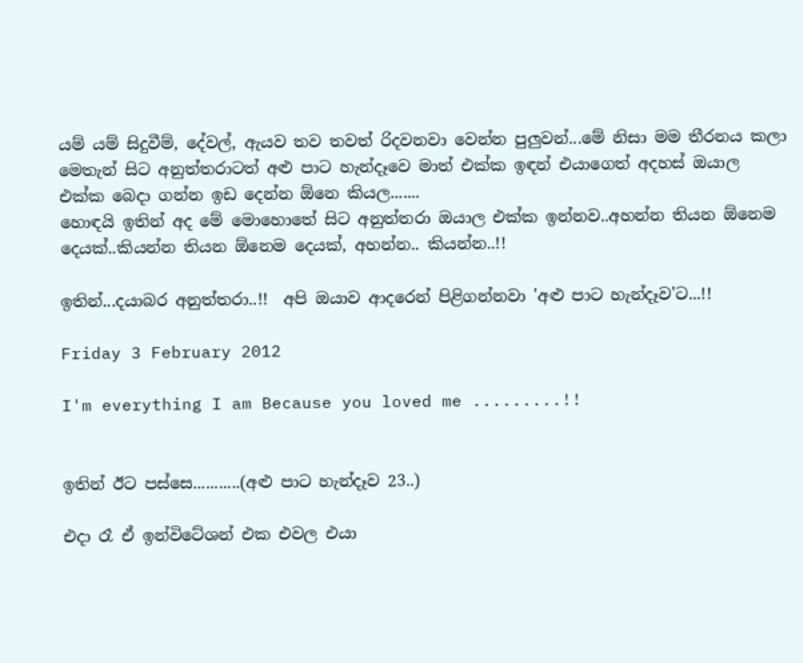යම් යම් සිදුවීම්, දේවල්, ඇයව තව තවත් රිදවනවා වෙන්න පුලුවන්...මේ නිසා මම තීරනය කලා මෙතැන් සිට අනුත්තරාටත් අළු පාට හැන්දෑවෙ මාත් එක්ක ඉඳන් එයාගෙත් අදහස් ඔයාල එක්ක බෙදා ගන්න ඉඩ දෙන්න ඕනෙ කියල.......
හොඳයි ඉතින් අද මේ මොහොතේ සිට අනුත්තරා ඔයාල එක්ක ඉන්නව..අහන්න තියන ඕනෙම දෙයක්..කියන්න තියන ඕනෙම දෙයක්, අහන්න.. කියන්න..!!

ඉතින්...දයාබර අනුත්තරා..!!  අපි ඔයාව ආදරෙන් පිළිගන්නවා 'අළු පාට හැන්දෑව'ට...!!

Friday 3 February 2012

I'm everything I am Because you loved me .........!!


ඉතින් ඊට පස්සෙ...........(අළු පාට හැන්දෑව 23..)

එදා රෑ ඒ ඉන්විටේශන් එක එවල එයා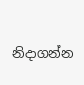නිදාගන්න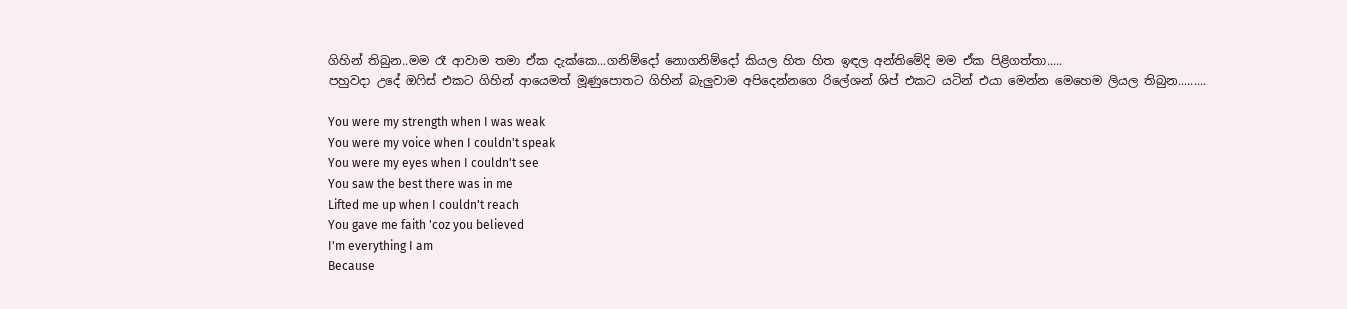ගිහින් තිබුන..මම රෑ ආවාම තමා ඒක දැක්කෙ...ගනිම්දෝ නොගනිම්දෝ කියල හිත හිත ඉඳල අන්තිමේදි මම ඒක පිළිගත්තා.....
පහුවදා උදේ ඔෆිස් එකට ගිහින් ආයෙමත් මූණුපොතට ගිහින් බැලුවාම අපිදෙන්නගෙ රිලේශන් ශිප් එකට යටින් එයා මෙන්න මෙහෙම ලියල තිබුන.........

You were my strength when I was weak
You were my voice when I couldn't speak
You were my eyes when I couldn't see
You saw the best there was in me
Lifted me up when I couldn't reach
You gave me faith 'coz you believed
I'm everything I am
Because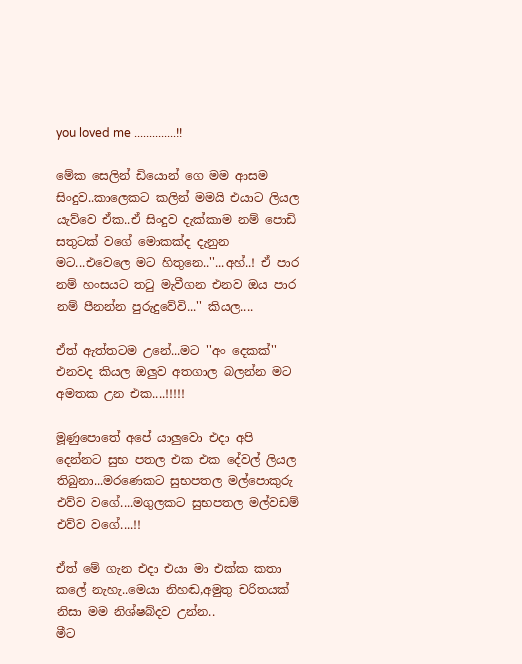you loved me ..............!!

මේක සෙලින් ඩියොන් ගෙ මම ආසම සිංදුව..කාලෙකට කලින් මමයි එයාට ලියල යැව්වෙ ඒක..ඒ සිංදුව දැක්කාම නම් පොඩි සතුටක් වගේ මොකක්ද දැනුන මට...එවෙලෙ මට හිතුනෙ..''...අහ්..! ඒ පාර නම් හංසයට තටු මැවීගන එනව ඔය පාර නම් පීනන්න පුරුදුවේවි...'' කියල....

ඒත් ඇත්තටම උනේ...මට ''අං දෙකක්'' එනවද කියල ඔලුව අතගාල බලන්න මට අමතක උන එක....!!!!!

මූණුපොතේ අපේ යාලුවො එදා අපි දෙන්නට සුභ පතල එක එක දේවල් ලියල තිබුනා...මරණෙකට සුභපතල මල්පොකුරු එව්ව වගේ....මගුලකට සුභපතල මල්වඩම් එව්ව වගේ....!!

ඒත් මේ ගැන එදා එයා මා එක්ක කතා කලේ නැහැ..මෙයා නිහඬ,අමුතු චරිතයක් නිසා මම නිශ්ෂබ්දව උන්න..
මීට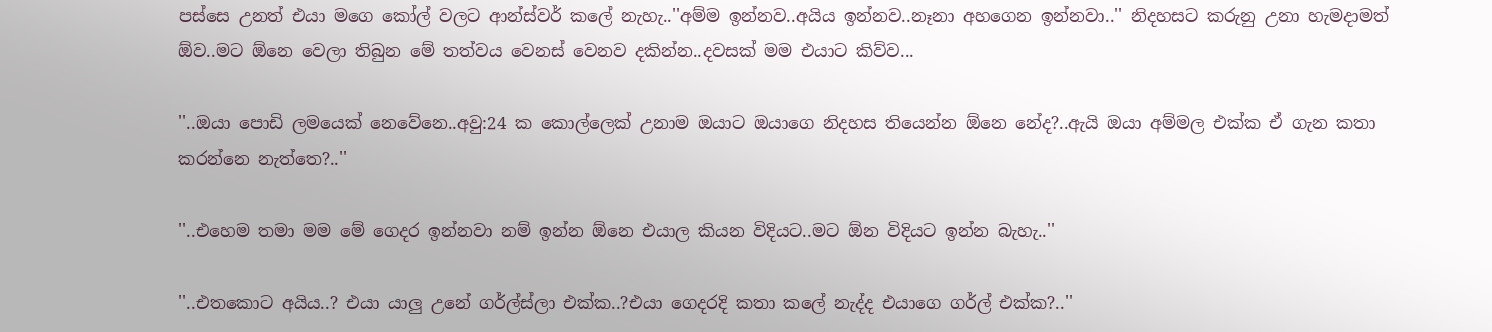පස්සෙ උනත් එයා මගෙ කෝල් වලට ආන්ස්වර් කලේ නැහැ..''අම්ම ඉන්නව..අයිය ඉන්නව..නෑනා අහගෙන ඉන්නවා..'' නිදහසට කරුනු උනා හැමදාමත් ඕව..මට ඕනෙ වෙලා තිබුන මේ තත්වය වෙනස් වෙනව දකින්න..දවසක් මම එයාට කිව්ව...

''..ඔයා පොඩි ලමයෙක් නෙවේනෙ..අවු:24 ක කොල්ලෙක් උනාම ඔයාට ඔයාගෙ නිදහස තියෙන්න ඕනෙ නේද?..ඇයි ඔයා අම්මල එක්ක ඒ ගැන කතා කරන්නෙ නැත්තෙ?..''

''..එහෙම තමා මම මේ ගෙදර ඉන්නවා නම් ඉන්න ඕනෙ එයාල කියන විදියට..මට ඕන විදියට ඉන්න බැහැ..''

''..එතකොට අයිය..? එයා යාලු උනේ ගර්ල්ස්ලා එක්ක..?එයා ගෙදරදි කතා කලේ නැද්ද එයාගෙ ගර්ල් එක්ක?..''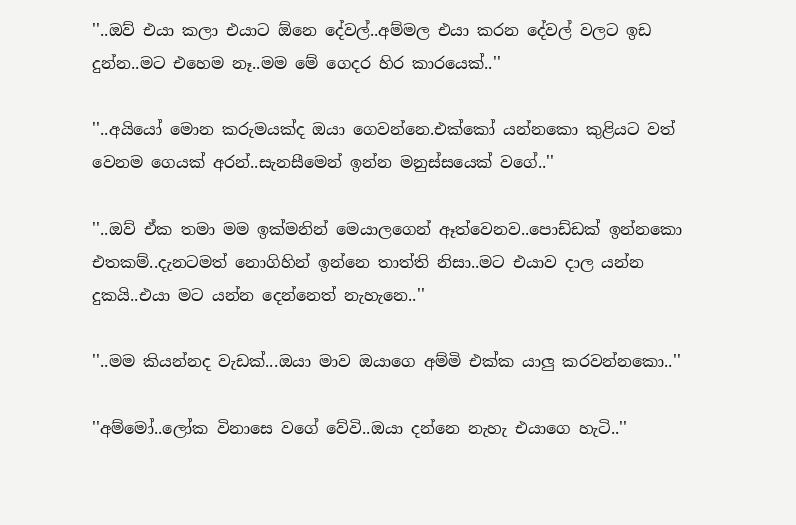''..ඔව් එයා කලා එයාට ඕනෙ දේවල්..අම්මල එයා කරන දේවල් වලට ඉඩ දුන්න..මට එහෙම නෑ..මම මේ ගෙදර හිර කාරයෙක්..''

''..අයියෝ මොන කරුමයක්ද ඔයා ගෙවන්නෙ.එක්කෝ යන්නකො කුළියට වත් වෙනම ගෙයක් අරන්..සැනසීමෙන් ඉන්න මනුස්සයෙක් වගේ..''

''..ඔව් ඒක තමා මම ඉක්මනින් මෙයාලගෙන් ඈත්වෙනව..පොඩ්ඩක් ඉන්නකො එතකම්..දැනටමත් නොගිහින් ඉන්නෙ තාත්ති නිසා..මට එයාව දාල යන්න දුකයි..එයා මට යන්න දෙන්නෙත් නැහැනෙ..''

''..මම කියන්නද වැඩක්...ඔයා මාව ඔයාගෙ අම්මි එක්ක යාලු කරවන්නකො..''

''අම්මෝ..ලෝක විනාසෙ වගේ වේවි..ඔයා දන්නෙ නැහැ එයාගෙ හැටි..''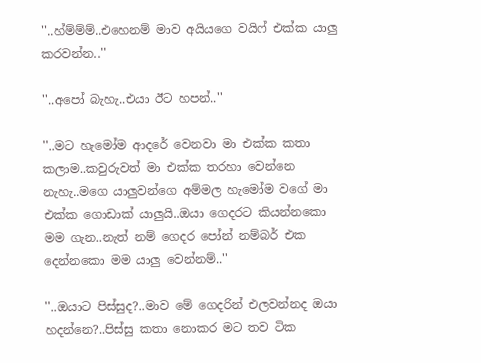''..හ්ම්ම්ම්..එහෙනම් මාව අයියගෙ වයිෆ් එක්ක යාලු කරවන්න..''

''..අපෝ බැහැ..එයා ඊට හපන්..''

''..මට හැමෝම ආදරේ වෙනවා මා එක්ක කතා කලාම..කවුරුවත් මා එක්ක තරහා වෙන්නෙ නැහැ..මගෙ යාලුවන්ගෙ අම්මල හැමෝම වගේ මා එක්ක ගොඩාක් යාලුයි..ඔයා ගෙදරට කියන්නකො මම ගැන..නැත් නම් ගෙදර පෝන් නම්බර් එක දෙන්නකො මම යාලු වෙන්නම්..''

''..ඔයාට පිස්සුද?..මාව මේ ගෙදරින් එලවන්නද ඔයා හදන්නෙ?..පිස්සු කතා නොකර මට තව ටික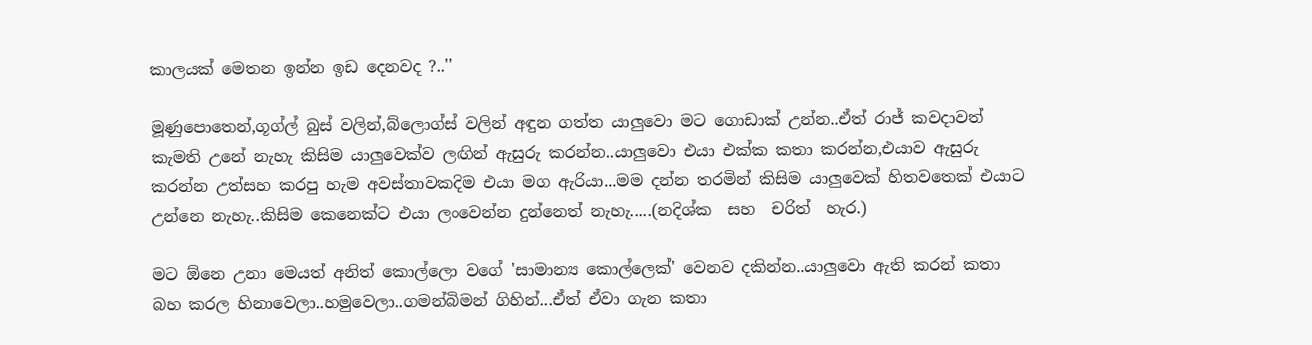කාලයක් මෙතන ඉන්න ඉඩ දෙනවද ?..''

මූණුපොතෙන්,ගූග්ල් බුස් වලින්,බ්ලොග්ස් වලින් අඳුන ගත්ත යාලුවො මට ගොඩාක් උන්න..ඒත් රාජ් කවදාවත් කැමති උනේ නැහැ කිසිම යාලුවෙක්ව ලඟින් ඇසුරු කරන්න..යාලුවො එයා එක්ක කතා කරන්න,එයාව ඇසුරු කරන්න උත්සහ කරපු හැම අවස්තාවකදිම එයා මග ඇරියා...මම දන්න තරමින් කිසිම යාලුවෙක් හිතවතෙක් එයාට උන්නෙ නැහැ..කිසිම කෙනෙක්ට එයා ලංවෙන්න දුන්නෙත් නැහැ.....(නදිශ්ක  සහ  චරිත්  හැර.)

මට ඕනෙ උනා මෙයත් අනිත් කොල්ලො වගේ 'සාමාන්‍ය කොල්ලෙක්' වෙනව දකින්න..යාලුවො ඇති කරන් කතා බහ කරල හිනාවෙලා..හමුවෙලා..ගමන්බිමන් ගිහින්...ඒත් ඒවා ගැන කතා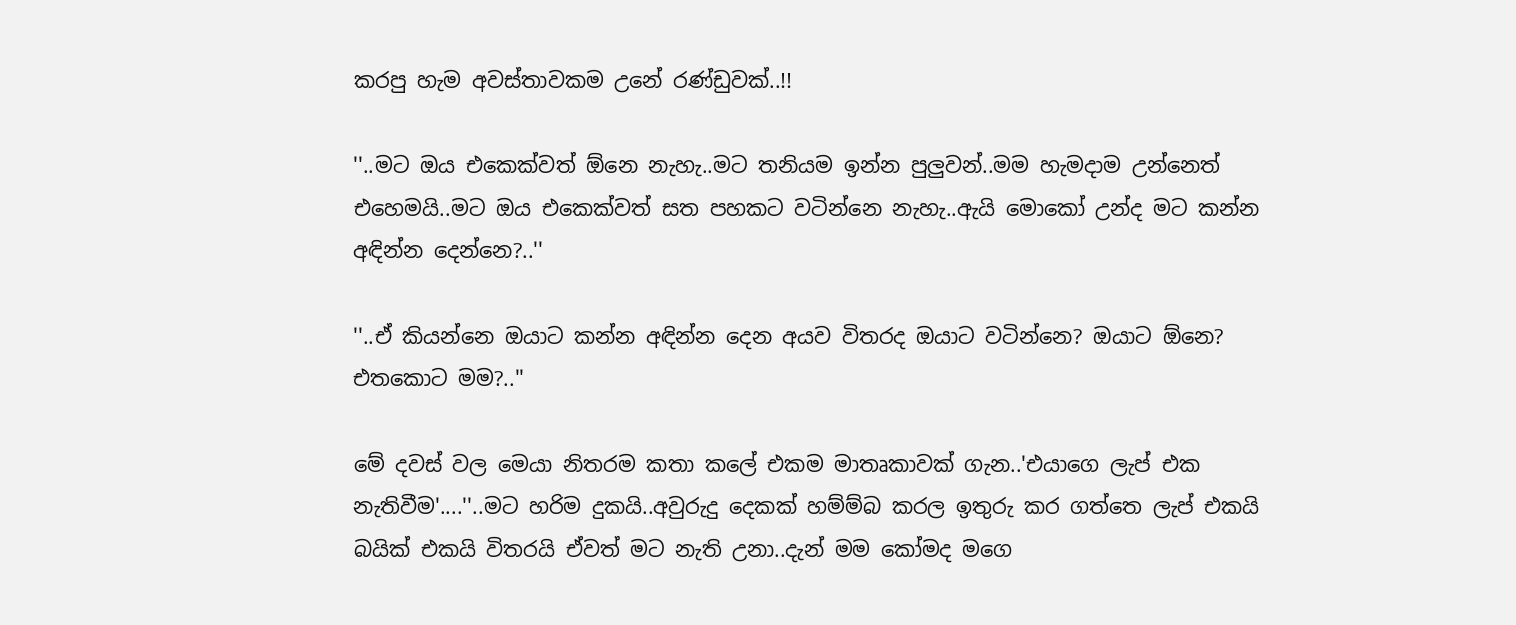කරපු හැම අවස්තාවකම උනේ රණ්ඩුවක්..!!

''..මට ඔය එකෙක්වත් ඕනෙ නැහැ..මට තනියම ඉන්න පුලුවන්..මම හැමදාම උන්නෙත් එහෙමයි..මට ඔය එකෙක්වත් සත පහකට වටින්නෙ නැහැ..ඇයි මොකෝ උන්ද මට කන්න අඳින්න දෙන්නෙ?..''

''..ඒ කියන්නෙ ඔයාට කන්න අඳින්න දෙන අයව විතරද ඔයාට වටින්නෙ? ඔයාට ඕනෙ? එතකොට මම?..''

මේ දවස් වල මෙයා නිතරම කතා කලේ එකම මාතෘකාවක් ගැන..'එයාගෙ ලැප් එක නැතිවීම'....''..මට හරිම දුකයි..අවුරුදු දෙකක් හම්ම්බ කරල ඉතුරු කර ගත්තෙ ලැප් එකයි බයික් එකයි විතරයි ඒවත් මට නැති උනා..දැන් මම කෝමද මගෙ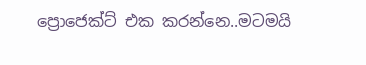ප්‍රොජෙක්ට් එක කරන්නෙ..මටමයි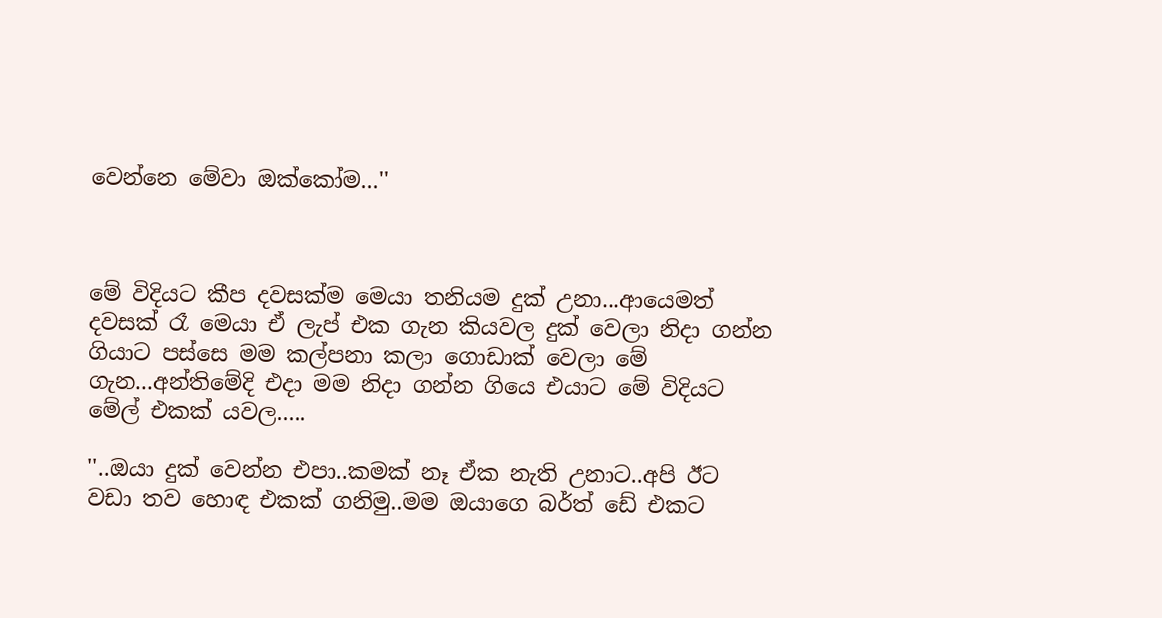වෙන්නෙ මේවා ඔක්කෝම...''



මේ විදියට කීප දවසක්ම මෙයා තනියම දුක් උනා...ආයෙමත් දවසක් රෑ මෙයා ඒ ලැප් එක ගැන කියවල දුක් වෙලා නිදා ගන්න ගියාට පස්සෙ මම කල්පනා කලා ගොඩාක් වෙලා මේ ගැන...අන්තිමේදි එදා මම නිදා ගන්න ගියෙ එයාට මේ විදියට මේල් එකක් යවල.....

''..ඔයා දුක් වෙන්න එපා..කමක් නෑ ඒක නැති උනාට..අපි ඊට වඩා තව හොඳ එකක් ගනිමු..මම ඔයාගෙ බර්ත් ඩේ එකට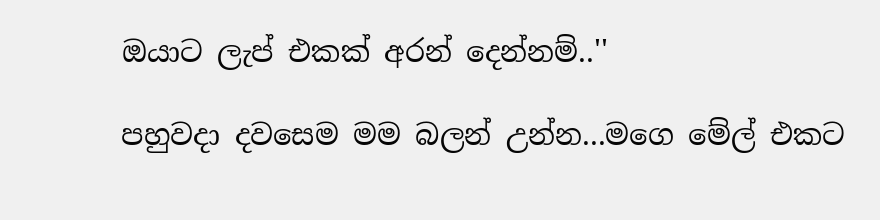ඔයාට ලැප් එකක් අරන් දෙන්නම්..''

පහුවදා දවසෙම මම බලන් උන්න...මගෙ මේල් එකට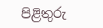පිළිතුරු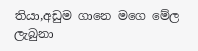තියා,අඩුම ගානෙ මගෙ මේල ලැබුනා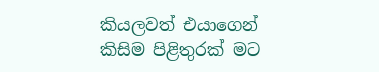කියලවත් එයාගෙන් කිසිම පිළිතුරක් මට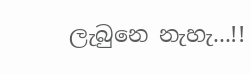ලැබුනෙ නැහැ...!!